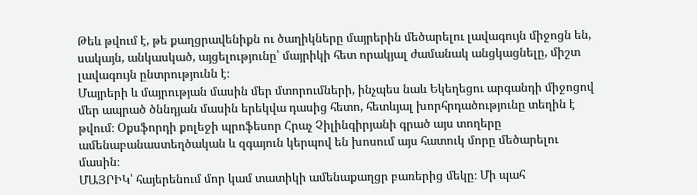Թեև թվում է, թե քաղցրավենիքն ու ծաղիկները մայրերին մեծարելու լավագույն միջոցն են, սակայն, անկասկած, այցելությունը՝ մայրիկի հետ որակյալ ժամանակ անցկացնելը, միշտ լավագույն ընտրությունն է։
Մայրերի և մայրության մասին մեր մտորումների, ինչպես նաև Եկեղեցու արգանդի միջոցով մեր ապրած ծննդյան մասին երեկվա դասից հետո, հետևյալ խորհրդածությունը տեղին է թվում։ Օքսֆորդի քոլեջի պրոֆեսոր Հրաչ Չիլինգիրյանի գրած այս տողերը ամենաբանաստեղծական և զգայուն կերպով են խոսում այս հատուկ մորը մեծարելու մասին։
ՄԱՅՐԻԿ՝ հայերենում մոր կամ տատիկի ամենաքաղցր բառերից մեկը։ Մի պահ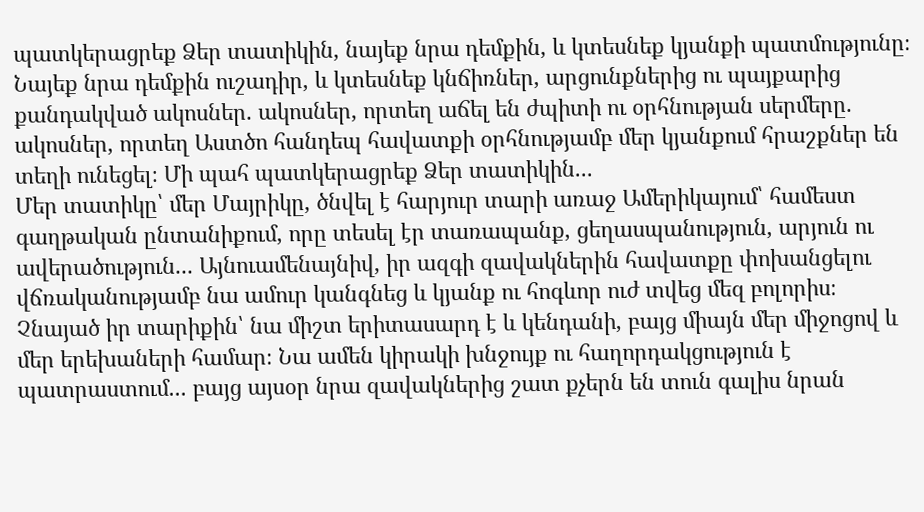պատկերացրեք Ձեր տատիկին, նայեք նրա դեմքին, և կտեսնեք կյանքի պատմությունը։ Նայեք նրա դեմքին ուշադիր, և կտեսնեք կնճիռներ, արցունքներից ու պայքարից քանդակված ակոսներ. ակոսներ, որտեղ աճել են ժպիտի ու օրհնության սերմերը. ակոսներ, որտեղ Աստծո հանդեպ հավատքի օրհնությամբ մեր կյանքում հրաշքներ են տեղի ունեցել։ Մի պահ պատկերացրեք Ձեր տատիկին...
Մեր տատիկը՝ մեր Մայրիկը, ծնվել է հարյուր տարի առաջ Ամերիկայում՝ համեստ գաղթական ընտանիքում, որը տեսել էր տառապանք, ցեղասպանություն, արյուն ու ավերածություն... Այնուամենայնիվ, իր ազգի զավակներին հավատքը փոխանցելու վճռականությամբ նա ամուր կանգնեց և կյանք ու հոգևոր ուժ տվեց մեզ բոլորիս։
Չնայած իր տարիքին՝ նա միշտ երիտասարդ է և կենդանի, բայց միայն մեր միջոցով և մեր երեխաների համար։ Նա ամեն կիրակի խնջույք ու հաղորդակցություն է պատրաստում... բայց այսօր նրա զավակներից շատ քչերն են տուն գալիս նրան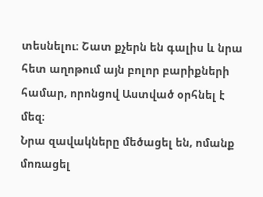տեսնելու։ Շատ քչերն են գալիս և նրա հետ աղոթում այն բոլոր բարիքների համար, որոնցով Աստված օրհնել է մեզ։
Նրա զավակները մեծացել են, ոմանք մոռացել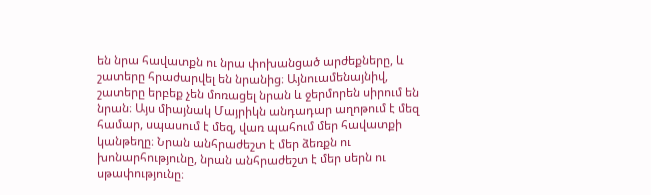են նրա հավատքն ու նրա փոխանցած արժեքները, և շատերը հրաժարվել են նրանից։ Այնուամենայնիվ, շատերը երբեք չեն մոռացել նրան և ջերմորեն սիրում են նրան։ Այս միայնակ Մայրիկն անդադար աղոթում է մեզ համար, սպասում է մեզ, վառ պահում մեր հավատքի կանթեղը։ Նրան անհրաժեշտ է մեր ձեռքն ու խոնարհությունը, նրան անհրաժեշտ է մեր սերն ու սթափությունը։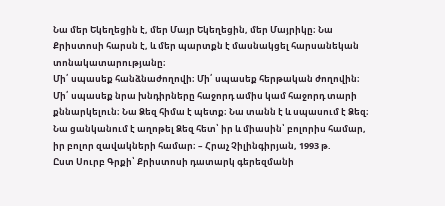Նա մեր Եկեղեցին է, մեր Մայր Եկեղեցին, մեր Մայրիկը։ Նա Քրիստոսի հարսն է, և մեր պարտքն է մասնակցել հարսանեկան տոնակատարությանը։
Մի՛ սպասեք հանձնաժողովի։ Մի՛ սպասեք հերթական ժողովին։ Մի՛ սպասեք նրա խնդիրները հաջորդ ամիս կամ հաջորդ տարի քննարկելուն։ Նա Ձեզ հիմա է պետք։ Նա տանն է և սպասում է Ձեզ։ Նա ցանկանում է աղոթել Ձեզ հետ՝ իր և միասին՝ բոլորիս համար, իր բոլոր զավակների համար։ – Հրաչ Չիլինգիրյան, 1993 թ.
Ըստ Սուրբ Գրքի՝ Քրիստոսի դատարկ գերեզմանի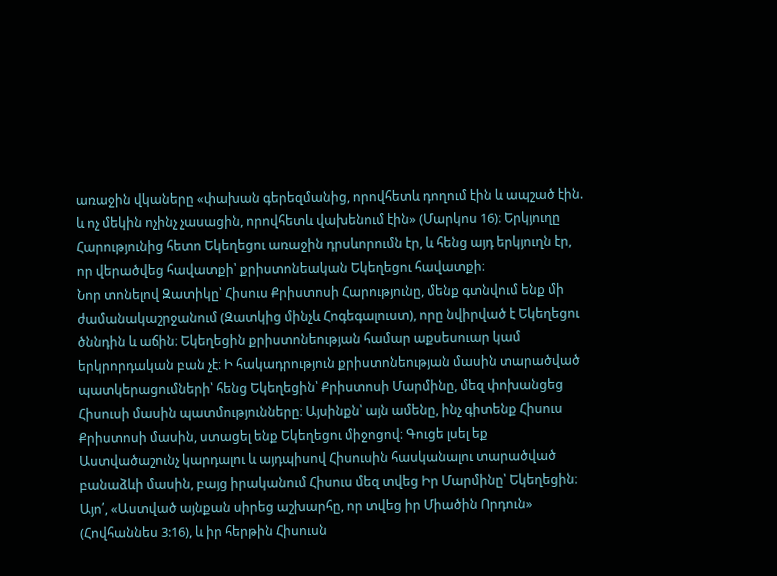առաջին վկաները «փախան գերեզմանից, որովհետև դողում էին և ապշած էին. և ոչ մեկին ոչինչ չասացին, որովհետև վախենում էին» (Մարկոս 16)։ Երկյուղը Հարությունից հետո Եկեղեցու առաջին դրսևորումն էր, և հենց այդ երկյուղն էր, որ վերածվեց հավատքի՝ քրիստոնեական Եկեղեցու հավատքի։
Նոր տոնելով Զատիկը՝ Հիսուս Քրիստոսի Հարությունը, մենք գտնվում ենք մի ժամանակաշրջանում (Զատկից մինչև Հոգեգալուստ), որը նվիրված է Եկեղեցու ծննդին և աճին։ Եկեղեցին քրիստոնեության համար աքսեսուար կամ երկրորդական բան չէ։ Ի հակադրություն քրիստոնեության մասին տարածված պատկերացումների՝ հենց Եկեղեցին՝ Քրիստոսի Մարմինը, մեզ փոխանցեց Հիսուսի մասին պատմությունները։ Այսինքն՝ այն ամենը, ինչ գիտենք Հիսուս Քրիստոսի մասին, ստացել ենք Եկեղեցու միջոցով։ Գուցե լսել եք Աստվածաշունչ կարդալու և այդպիսով Հիսուսին հասկանալու տարածված բանաձևի մասին, բայց իրականում Հիսուս մեզ տվեց Իր Մարմինը՝ Եկեղեցին։ Այո՛, «Աստված այնքան սիրեց աշխարհը, որ տվեց իր Միածին Որդուն» (Հովհաննես 3:16), և իր հերթին Հիսուսն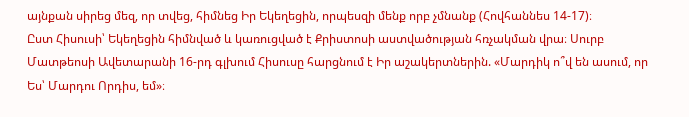այնքան սիրեց մեզ, որ տվեց, հիմնեց Իր Եկեղեցին, որպեսզի մենք որբ չմնանք (Հովհաննես 14-17)։
Ըստ Հիսուսի՝ Եկեղեցին հիմնված և կառուցված է Քրիստոսի աստվածության հռչակման վրա։ Սուրբ Մատթեոսի Ավետարանի 16-րդ գլխում Հիսուսը հարցնում է Իր աշակերտներին. «Մարդիկ ո՞վ են ասում, որ Ես՝ Մարդու Որդիս, եմ»։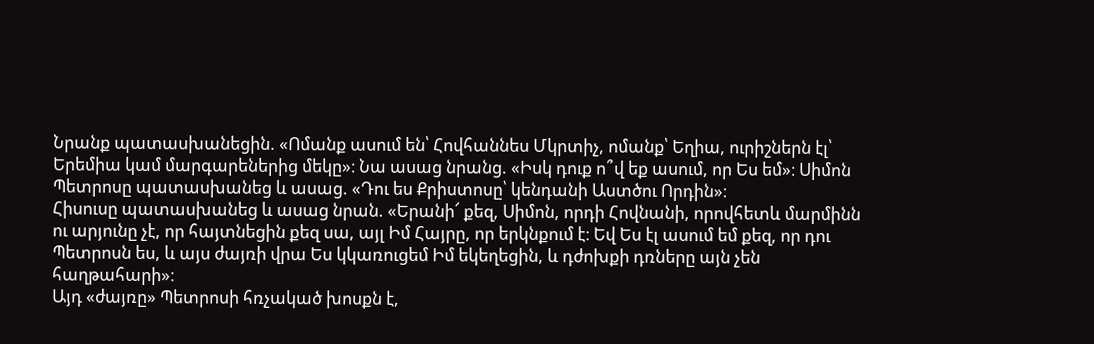Նրանք պատասխանեցին. «Ոմանք ասում են՝ Հովհաննես Մկրտիչ, ոմանք՝ Եղիա, ուրիշներն էլ՝ Երեմիա կամ մարգարեներից մեկը»։ Նա ասաց նրանց. «Իսկ դուք ո՞վ եք ասում, որ Ես եմ»։ Սիմոն Պետրոսը պատասխանեց և ասաց. «Դու ես Քրիստոսը՝ կենդանի Աստծու Որդին»։
Հիսուսը պատասխանեց և ասաց նրան. «Երանի՜ քեզ, Սիմոն, որդի Հովնանի, որովհետև մարմինն ու արյունը չէ, որ հայտնեցին քեզ սա, այլ Իմ Հայրը, որ երկնքում է։ Եվ Ես էլ ասում եմ քեզ, որ դու Պետրոսն ես, և այս ժայռի վրա Ես կկառուցեմ Իմ եկեղեցին, և դժոխքի դռները այն չեն հաղթահարի»։
Այդ «ժայռը» Պետրոսի հռչակած խոսքն է,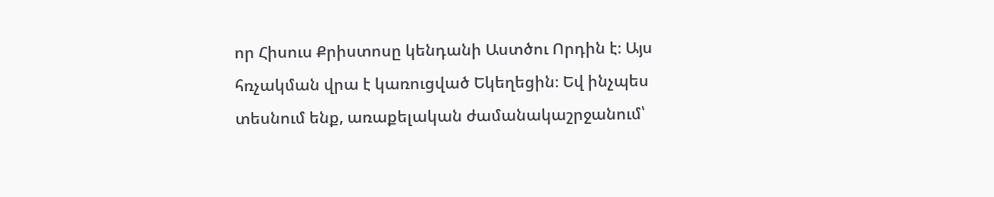որ Հիսուս Քրիստոսը կենդանի Աստծու Որդին է։ Այս հռչակման վրա է կառուցված Եկեղեցին։ Եվ ինչպես տեսնում ենք, առաքելական ժամանակաշրջանում՝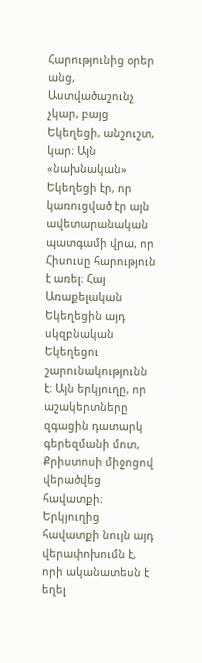Հարությունից օրեր անց, Աստվածաշունչ չկար, բայց Եկեղեցի, անշուշտ, կար։ Այն «նախնական» Եկեղեցի էր, որ կառուցված էր այն ավետարանական պատգամի վրա, որ Հիսուսը հարություն է առել։ Հայ Առաքելական Եկեղեցին այդ սկզբնական Եկեղեցու շարունակությունն է։ Այն երկյուղը, որ աշակերտները զգացին դատարկ գերեզմանի մոտ, Քրիստոսի միջոցով վերածվեց հավատքի։ Երկյուղից հավատքի նույն այդ վերափոխումն է, որի ականատեսն է եղել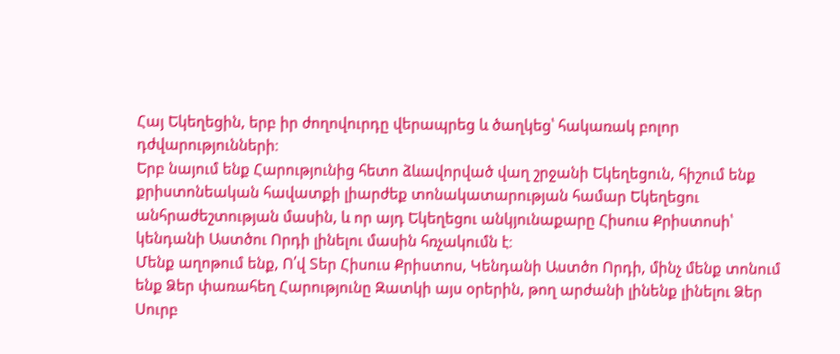Հայ Եկեղեցին, երբ իր ժողովուրդը վերապրեց և ծաղկեց՝ հակառակ բոլոր դժվարությունների։
Երբ նայում ենք Հարությունից հետո ձևավորված վաղ շրջանի Եկեղեցուն, հիշում ենք քրիստոնեական հավատքի լիարժեք տոնակատարության համար Եկեղեցու անհրաժեշտության մասին, և որ այդ Եկեղեցու անկյունաքարը Հիսուս Քրիստոսի՝ կենդանի Աստծու Որդի լինելու մասին հռչակումն է։
Մենք աղոթում ենք, Ո՛վ Տեր Հիսուս Քրիստոս, Կենդանի Աստծո Որդի, մինչ մենք տոնում ենք Ձեր փառահեղ Հարությունը Զատկի այս օրերին, թող արժանի լինենք լինելու Ձեր Սուրբ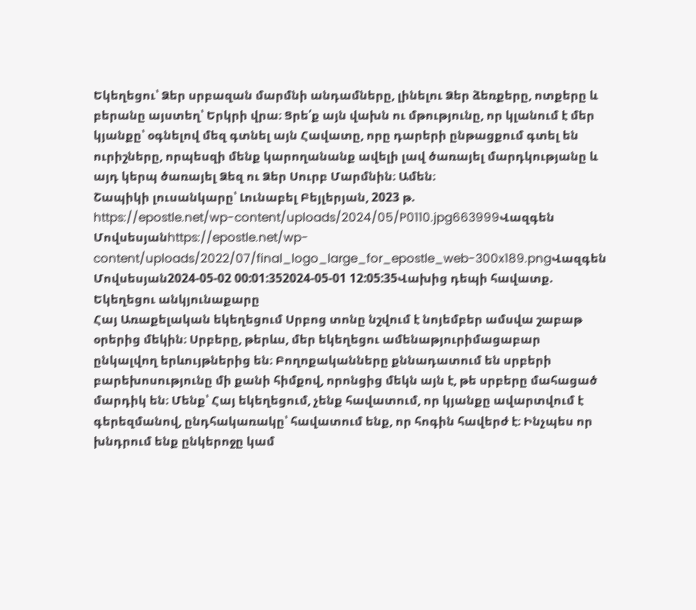Եկեղեցու՝ Ձեր սրբազան մարմնի անդամները, լինելու Ձեր ձեռքերը, ոտքերը և բերանը այստեղ՝ Երկրի վրա։ Ցրե՛ք այն վախն ու մթությունը, որ կլանում է մեր կյանքը՝ օգնելով մեզ գտնել այն Հավատը, որը դարերի ընթացքում գտել են ուրիշները, որպեսզի մենք կարողանանք ավելի լավ ծառայել մարդկությանը և այդ կերպ ծառայել Ձեզ ու Ձեր Սուրբ Մարմնին։ Ամեն։
Շապիկի լուսանկարը՝ Լունաբել Բեյլերյան, 2023 թ.
https://epostle.net/wp-content/uploads/2024/05/P0110.jpg663999Վազգեն Մովսեսյանhttps://epostle.net/wp-content/uploads/2022/07/final_logo_large_for_epostle_web-300x189.pngՎազգեն Մովսեսյան2024-05-02 00:01:352024-05-01 12:05:35Վախից դեպի հավատք. Եկեղեցու անկյունաքարը
Հայ Առաքելական եկեղեցում Սրբոց տոնը նշվում է նոյեմբեր ամսվա շաբաթ օրերից մեկին։ Սրբերը, թերևս, մեր եկեղեցու ամենաթյուրիմացաբար ընկալվող երևույթներից են։ Բողոքականները քննադատում են սրբերի բարեխոսությունը մի քանի հիմքով, որոնցից մեկն այն է, թե սրբերը մահացած մարդիկ են։ Մենք՝ Հայ եկեղեցում, չենք հավատում, որ կյանքը ավարտվում է գերեզմանով, ընդհակառակը՝ հավատում ենք, որ հոգին հավերժ է։ Ինչպես որ խնդրում ենք ընկերոջը կամ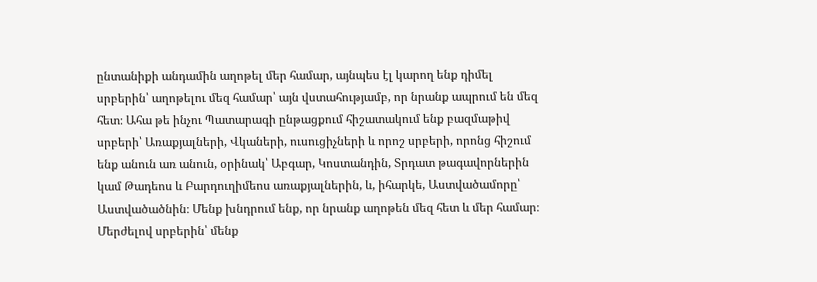ընտանիքի անդամին աղոթել մեր համար, այնպես էլ կարող ենք դիմել սրբերին՝ աղոթելու մեզ համար՝ այն վստահությամբ, որ նրանք ապրում են մեզ հետ։ Ահա թե ինչու Պատարագի ընթացքում հիշատակում ենք բազմաթիվ սրբերի՝ Առաքյալների, Վկաների, ուսուցիչների և որոշ սրբերի, որոնց հիշում ենք անուն առ անուն, օրինակ՝ Աբգար, Կոստանդին, Տրդատ թագավորներին կամ Թադեոս և Բարդուղիմեոս առաքյալներին, և, իհարկե, Աստվածամորը՝ Աստվածածնին։ Մենք խնդրում ենք, որ նրանք աղոթեն մեզ հետ և մեր համար։
Մերժելով սրբերին՝ մենք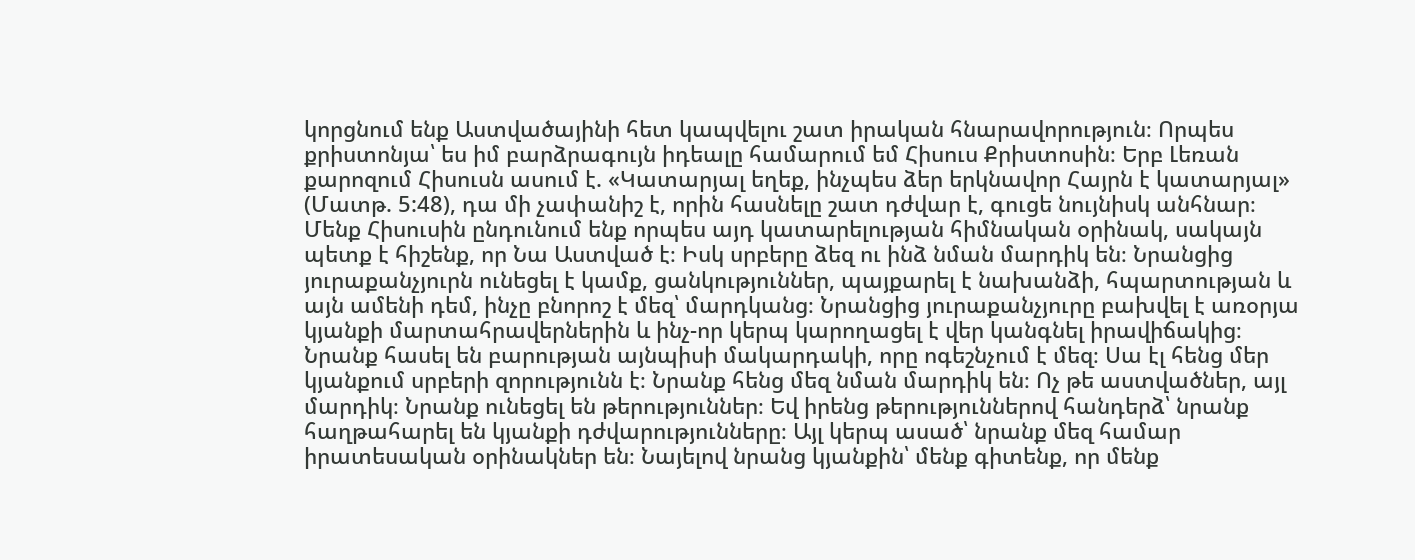կորցնում ենք Աստվածայինի հետ կապվելու շատ իրական հնարավորություն։ Որպես քրիստոնյա՝ ես իմ բարձրագույն իդեալը համարում եմ Հիսուս Քրիստոսին։ Երբ Լեռան քարոզում Հիսուսն ասում է. «Կատարյալ եղեք, ինչպես ձեր երկնավոր Հայրն է կատարյալ» (Մատթ. 5:48), դա մի չափանիշ է, որին հասնելը շատ դժվար է, գուցե նույնիսկ անհնար։ Մենք Հիսուսին ընդունում ենք որպես այդ կատարելության հիմնական օրինակ, սակայն պետք է հիշենք, որ Նա Աստված է։ Իսկ սրբերը ձեզ ու ինձ նման մարդիկ են։ Նրանցից յուրաքանչյուրն ունեցել է կամք, ցանկություններ, պայքարել է նախանձի, հպարտության և այն ամենի դեմ, ինչը բնորոշ է մեզ՝ մարդկանց։ Նրանցից յուրաքանչյուրը բախվել է առօրյա կյանքի մարտահրավերներին և ինչ-որ կերպ կարողացել է վեր կանգնել իրավիճակից։ Նրանք հասել են բարության այնպիսի մակարդակի, որը ոգեշնչում է մեզ։ Սա էլ հենց մեր կյանքում սրբերի զորությունն է։ Նրանք հենց մեզ նման մարդիկ են։ Ոչ թե աստվածներ, այլ մարդիկ։ Նրանք ունեցել են թերություններ։ Եվ իրենց թերություններով հանդերձ՝ նրանք հաղթահարել են կյանքի դժվարությունները։ Այլ կերպ ասած՝ նրանք մեզ համար իրատեսական օրինակներ են։ Նայելով նրանց կյանքին՝ մենք գիտենք, որ մենք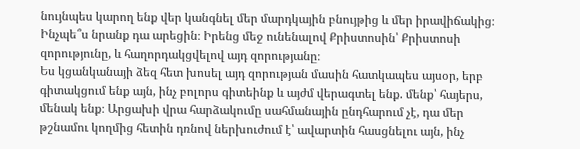նույնպես կարող ենք վեր կանգնել մեր մարդկային բնույթից և մեր իրավիճակից։ Ինչպե՞ս նրանք դա արեցին։ Իրենց մեջ ունենալով Քրիստոսին՝ Քրիստոսի զորությունը, և հաղորդակցվելով այդ զորությանը։
Ես կցանկանայի ձեզ հետ խոսել այդ զորության մասին հատկապես այսօր, երբ գիտակցում ենք այն, ինչ բոլորս գիտեինք և այժմ վերագտել ենք. մենք՝ հայերս, մենակ ենք։ Արցախի վրա հարձակումը սահմանային ընդհարում չէ, դա մեր թշնամու կողմից հետին դռնով ներխուժում է՝ ավարտին հասցնելու այն, ինչ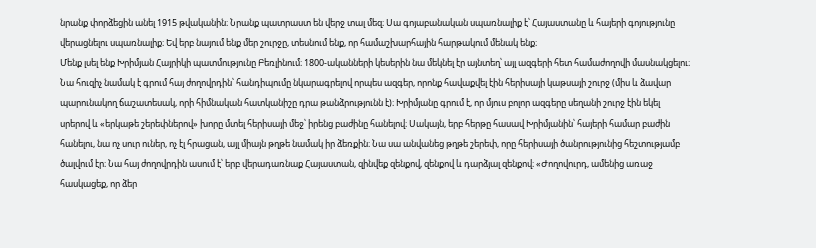նրանք փորձեցին անել 1915 թվականին։ Նրանք պատրաստ են վերջ տալ մեզ։ Սա գոյաբանական սպառնալիք է՝ Հայաստանը և հայերի գոյությունը վերացնելու սպառնալիք։ Եվ երբ նայում ենք մեր շուրջը, տեսնում ենք, որ համաշխարհային հարթակում մենակ ենք։
Մենք լսել ենք Խրիմյան Հայրիկի պատմությունը Բեռլինում։ 1800-ականների կեսերին նա մեկնել էր այնտեղ՝ այլ ազգերի հետ համաժողովի մասնակցելու։ Նա հուզիչ նամակ է գրում հայ ժողովրդին՝ հանդիպումը նկարագրելով որպես ազգեր, որոնք հավաքվել էին հերիսայի կաթսայի շուրջ (միս և ձավար պարունակող ճաշատեսակ, որի հիմնական հատկանիշը դրա թանձրությունն է)։ Խրիմյանը գրում է, որ մյուս բոլոր ազգերը սեղանի շուրջ էին եկել սրերով և «երկաթե շերեփներով» խորը մտել հերիսայի մեջ՝ իրենց բաժինը հանելով։ Սակայն, երբ հերթը հասավ Խրիմյանին՝ հայերի համար բաժին հանելու, նա ոչ սուր ուներ, ոչ էլ հրացան, այլ միայն թղթե նամակ իր ձեռքին։ Նա սա անվանեց թղթե շերեփ, որը հերիսայի ծանրությունից հեշտությամբ ծալվում էր։ Նա հայ ժողովրդին ասում է՝ երբ վերադառնաք Հայաստան, զինվեք զենքով, զենքով և դարձյալ զենքով։ «Ժողովուրդ, ամենից առաջ հասկացեք, որ ձեր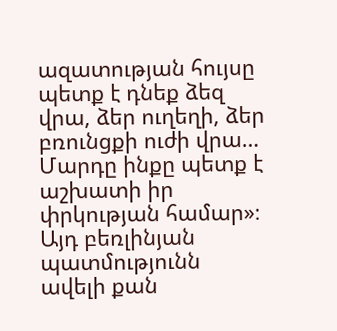ազատության հույսը պետք է դնեք ձեզ վրա, ձեր ուղեղի, ձեր բռունցքի ուժի վրա… Մարդը ինքը պետք է աշխատի իր փրկության համար»։
Այդ բեռլինյան պատմությունն ավելի քան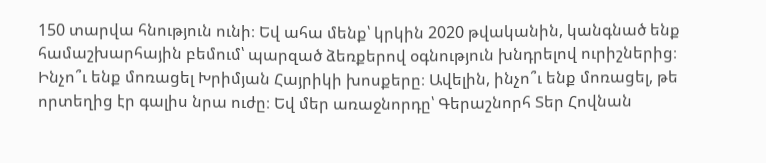150 տարվա հնություն ունի։ Եվ ահա մենք՝ կրկին 2020 թվականին, կանգնած ենք համաշխարհային բեմում՝ պարզած ձեռքերով օգնություն խնդրելով ուրիշներից։ Ինչո՞ւ ենք մոռացել Խրիմյան Հայրիկի խոսքերը։ Ավելին, ինչո՞ւ ենք մոռացել, թե որտեղից էր գալիս նրա ուժը։ Եվ մեր առաջնորդը՝ Գերաշնորհ Տեր Հովնան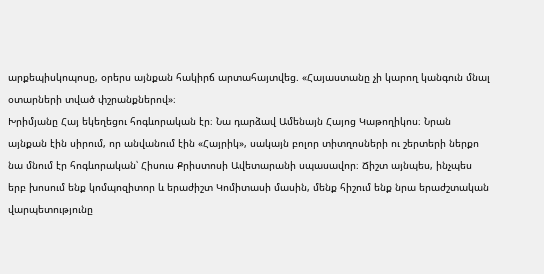արքեպիսկոպոսը, օրերս այնքան հակիրճ արտահայտվեց. «Հայաստանը չի կարող կանգուն մնալ օտարների տված փշրանքներով»։
Խրիմյանը Հայ եկեղեցու հոգևորական էր։ Նա դարձավ Ամենայն Հայոց Կաթողիկոս։ Նրան այնքան էին սիրում, որ անվանում էին «Հայրիկ», սակայն բոլոր տիտղոսների ու շերտերի ներքո նա մնում էր հոգևորական՝ Հիսուս Քրիստոսի Ավետարանի սպասավոր։ Ճիշտ այնպես, ինչպես երբ խոսում ենք կոմպոզիտոր և երաժիշտ Կոմիտասի մասին, մենք հիշում ենք նրա երաժշտական վարպետությունը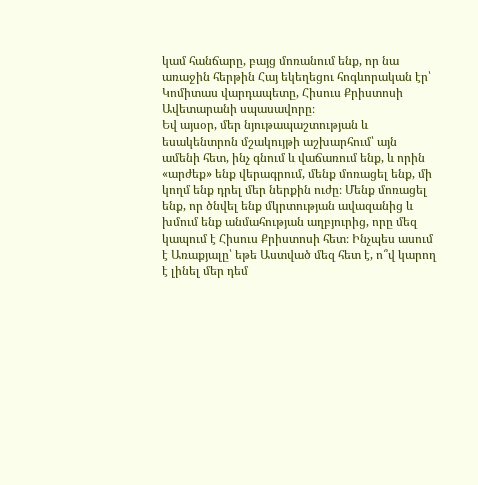կամ հանճարը, բայց մոռանում ենք, որ նա առաջին հերթին Հայ եկեղեցու հոգևորական էր՝ Կոմիտաս վարդապետը, Հիսուս Քրիստոսի Ավետարանի սպասավորը։
Եվ այսօր, մեր նյութապաշտության և եսակենտրոն մշակույթի աշխարհում՝ այն ամենի հետ, ինչ գնում և վաճառում ենք, և որին «արժեք» ենք վերագրում, մենք մոռացել ենք, մի կողմ ենք դրել մեր ներքին ուժը։ Մենք մոռացել ենք, որ ծնվել ենք մկրտության ավազանից և խմում ենք անմահության աղբյուրից, որը մեզ կապում է Հիսուս Քրիստոսի հետ։ Ինչպես ասում է Առաքյալը՝ եթե Աստված մեզ հետ է, ո՞վ կարող է լինել մեր դեմ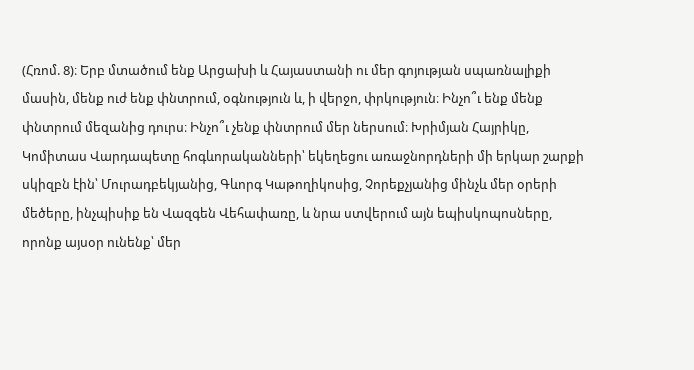(Հռոմ. 8)։ Երբ մտածում ենք Արցախի և Հայաստանի ու մեր գոյության սպառնալիքի մասին, մենք ուժ ենք փնտրում, օգնություն և, ի վերջո, փրկություն։ Ինչո՞ւ ենք մենք փնտրում մեզանից դուրս։ Ինչո՞ւ չենք փնտրում մեր ներսում։ Խրիմյան Հայրիկը, Կոմիտաս Վարդապետը հոգևորականների՝ եկեղեցու առաջնորդների մի երկար շարքի սկիզբն էին՝ Մուրադբեկյանից, Գևորգ Կաթողիկոսից, Չորեքչյանից մինչև մեր օրերի մեծերը, ինչպիսիք են Վազգեն Վեհափառը, և նրա ստվերում այն եպիսկոպոսները, որոնք այսօր ունենք՝ մեր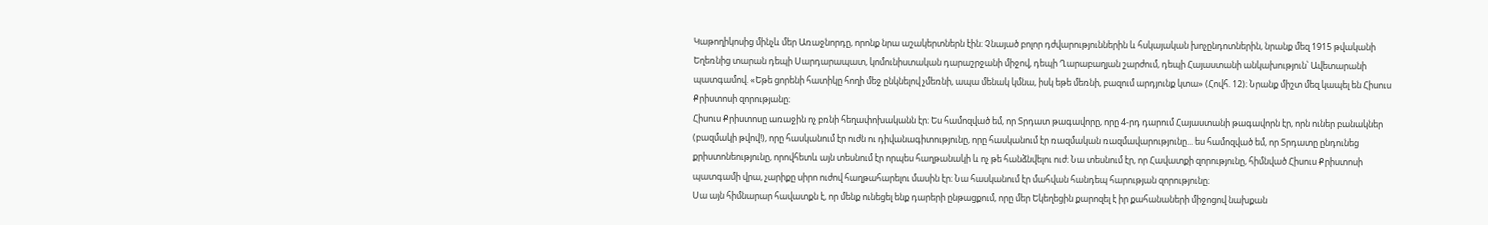Կաթողիկոսից մինչև մեր Առաջնորդը, որոնք նրա աշակերտներն էին։ Չնայած բոլոր դժվարություններին և հսկայական խոչընդոտներին, նրանք մեզ 1915 թվականի Եղեռնից տարան դեպի Սարդարապատ, կոմունիստական դարաշրջանի միջով, դեպի Ղարաբաղյան շարժում, դեպի Հայաստանի անկախություն՝ Ավետարանի պատգամով. «Եթե ցորենի հատիկը հողի մեջ ընկնելով չմեռնի, ապա մենակ կմնա, իսկ եթե մեռնի, բազում արդյունք կտա» (Հովհ. 12)։ Նրանք միշտ մեզ կապել են Հիսուս Քրիստոսի զորությանը։
Հիսուս Քրիստոսը առաջին ոչ բռնի հեղափոխականն էր։ Ես համոզված եմ, որ Տրդատ թագավորը, որը 4-րդ դարում Հայաստանի թագավորն էր, որն ուներ բանակներ (բազմակի թվով!), որը հասկանում էր ուժն ու դիվանագիտությունը, որը հասկանում էր ռազմական ռազմավարությունը... ես համոզված եմ, որ Տրդատը ընդունեց քրիստոնեությունը, որովհետև այն տեսնում էր որպես հաղթանակի և ոչ թե հանձնվելու ուժ։ Նա տեսնում էր, որ Հավատքի զորությունը, հիմնված Հիսուս Քրիստոսի պատգամի վրա, չարիքը սիրո ուժով հաղթահարելու մասին էր։ Նա հասկանում էր մահվան հանդեպ հարության զորությունը։
Սա այն հիմնարար հավատքն է, որ մենք ունեցել ենք դարերի ընթացքում, որը մեր Եկեղեցին քարոզել է իր քահանաների միջոցով նախքան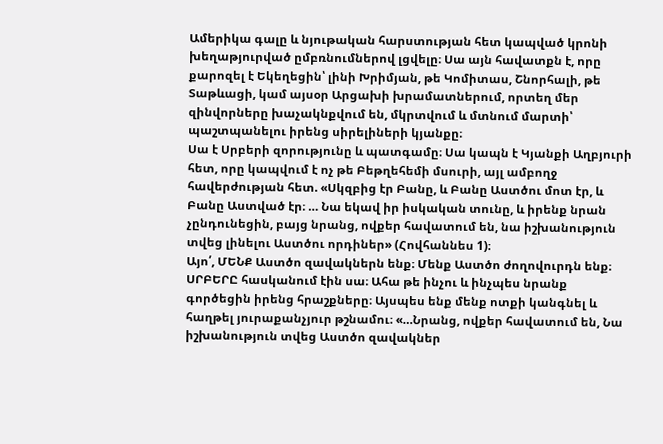Ամերիկա գալը և նյութական հարստության հետ կապված կրոնի խեղաթյուրված ըմբռնումներով լցվելը։ Սա այն հավատքն է, որը քարոզել է Եկեղեցին՝ լինի Խրիմյան, թե Կոմիտաս, Շնորհալի, թե Տաթևացի, կամ այսօր Արցախի խրամատներում, որտեղ մեր զինվորները խաչակնքվում են, մկրտվում և մտնում մարտի՝ պաշտպանելու իրենց սիրելիների կյանքը։
Սա է Սրբերի զորությունը և պատգամը։ Սա կապն է Կյանքի Աղբյուրի հետ, որը կապվում է ոչ թե Բեթղեհեմի մսուրի, այլ ամբողջ հավերժության հետ. «Սկզբից էր Բանը, և Բանը Աստծու մոտ էր, և Բանը Աստված էր։ … Նա եկավ իր իսկական տունը, և իրենք նրան չընդունեցին, բայց նրանց, ովքեր հավատում են, նա իշխանություն տվեց լինելու Աստծու որդիներ» (Հովհաննես 1)։
Այո՛, ՄԵՆՔ Աստծո զավակներն ենք։ Մենք Աստծո ժողովուրդն ենք։ ՍՐԲԵՐԸ հասկանում էին սա։ Ահա թե ինչու և ինչպես նրանք գործեցին իրենց հրաշքները։ Այսպես ենք մենք ոտքի կանգնել և հաղթել յուրաքանչյուր թշնամու։ «…Նրանց, ովքեր հավատում են, Նա իշխանություն տվեց Աստծո զավակներ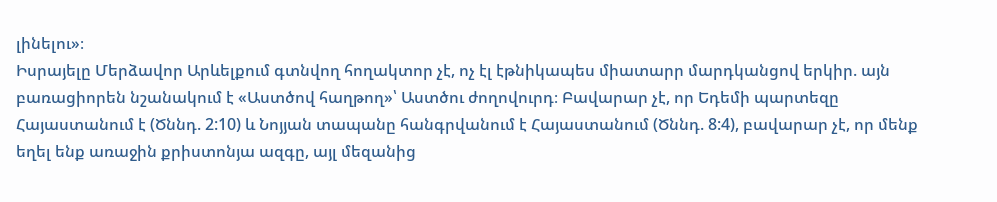լինելու»։
Իսրայելը Մերձավոր Արևելքում գտնվող հողակտոր չէ, ոչ էլ էթնիկապես միատարր մարդկանցով երկիր. այն բառացիորեն նշանակում է «Աստծով հաղթող»՝ Աստծու ժողովուրդ։ Բավարար չէ, որ Եդեմի պարտեզը Հայաստանում է (Ծննդ. 2:10) և Նոյյան տապանը հանգրվանում է Հայաստանում (Ծննդ. 8:4), բավարար չէ, որ մենք եղել ենք առաջին քրիստոնյա ազգը, այլ մեզանից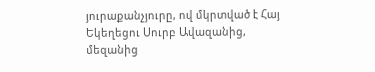յուրաքանչյուրը, ով մկրտված է Հայ Եկեղեցու Սուրբ Ավազանից, մեզանից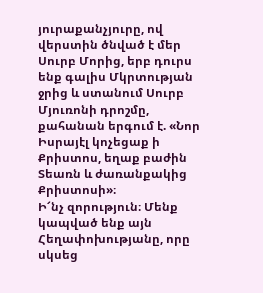յուրաքանչյուրը, ով վերստին ծնված է մեր Սուրբ Մորից, երբ դուրս ենք գալիս Մկրտության ջրից և ստանում Սուրբ Մյուռոնի դրոշմը, քահանան երգում է. «Նոր Իսրայէլ կոչեցաք ի Քրիստոս, եղաք բաժին Տեառն և ժառանքակից Քրիստոսի»։
Ի՜նչ զորություն։ Մենք կապված ենք այն Հեղափոխությանը, որը սկսեց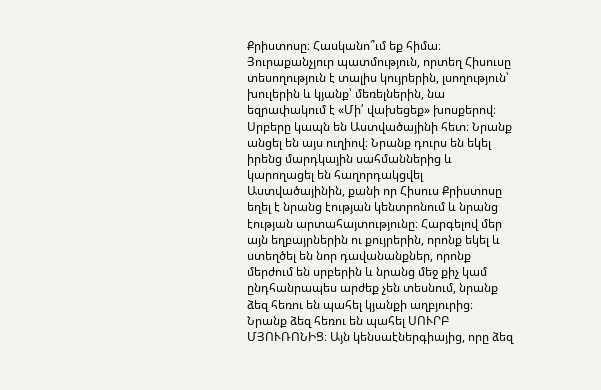Քրիստոսը։ Հասկանո՞ւմ եք հիմա։ Յուրաքանչյուր պատմություն, որտեղ Հիսուսը տեսողություն է տալիս կույրերին, լսողություն՝ խուլերին և կյանք՝ մեռելներին, նա եզրափակում է «Մի՛ վախեցեք» խոսքերով։
Սրբերը կապն են Աստվածայինի հետ։ Նրանք անցել են այս ուղիով։ Նրանք դուրս են եկել իրենց մարդկային սահմաններից և կարողացել են հաղորդակցվել Աստվածայինին, քանի որ Հիսուս Քրիստոսը եղել է նրանց էության կենտրոնում և նրանց էության արտահայտությունը։ Հարգելով մեր այն եղբայրներին ու քույրերին, որոնք եկել և ստեղծել են նոր դավանանքներ, որոնք մերժում են սրբերին և նրանց մեջ քիչ կամ ընդհանրապես արժեք չեն տեսնում, նրանք ձեզ հեռու են պահել կյանքի աղբյուրից։ Նրանք ձեզ հեռու են պահել ՍՈՒՐԲ ՄՅՈՒՌՈՆԻՑ։ Այն կենսաէներգիայից, որը ձեզ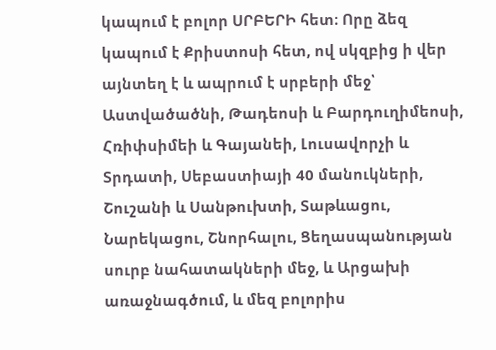կապում է բոլոր ՍՐԲԵՐԻ հետ։ Որը ձեզ կապում է Քրիստոսի հետ, ով սկզբից ի վեր այնտեղ է և ապրում է սրբերի մեջ՝ Աստվածածնի, Թադեոսի և Բարդուղիմեոսի, Հռիփսիմեի և Գայանեի, Լուսավորչի և Տրդատի, Սեբաստիայի 40 մանուկների, Շուշանի և Սանթուխտի, Տաթևացու, Նարեկացու, Շնորհալու, Ցեղասպանության սուրբ նահատակների մեջ, և Արցախի առաջնագծում, և մեզ բոլորիս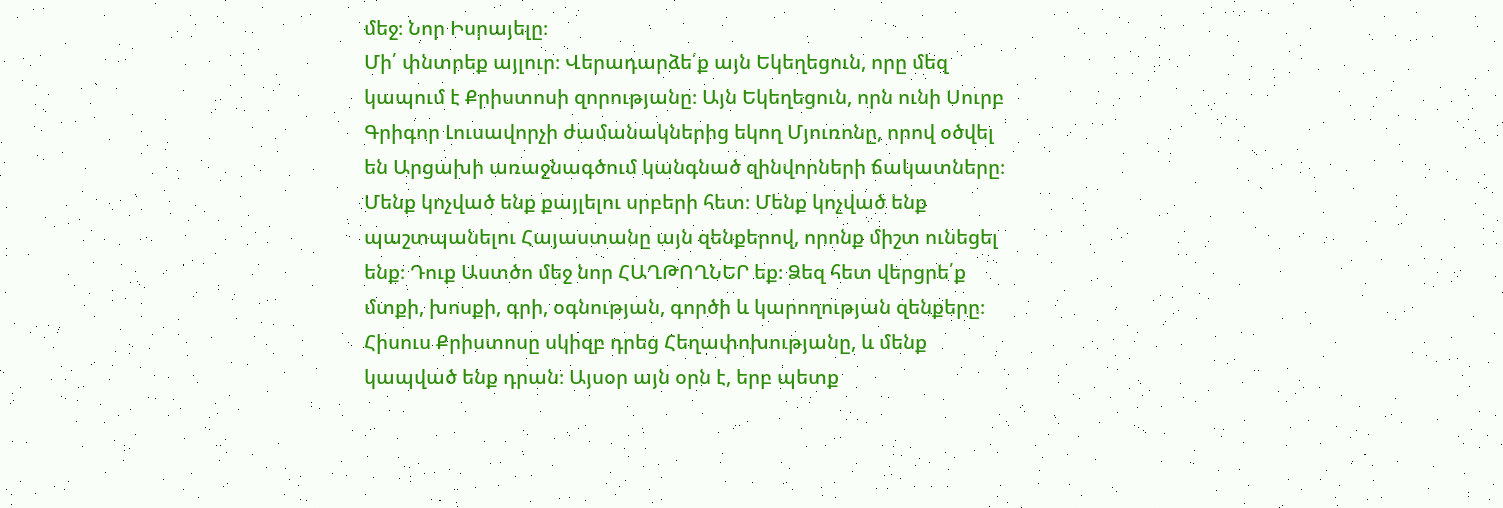մեջ։ Նոր Իսրայելը։
Մի՛ փնտրեք այլուր։ Վերադարձե՛ք այն Եկեղեցուն, որը մեզ կապում է Քրիստոսի զորությանը։ Այն Եկեղեցուն, որն ունի Սուրբ Գրիգոր Լուսավորչի ժամանակներից եկող Մյուռոնը, որով օծվել են Արցախի առաջնագծում կանգնած զինվորների ճակատները։ Մենք կոչված ենք քայլելու սրբերի հետ։ Մենք կոչված ենք պաշտպանելու Հայաստանը այն զենքերով, որոնք միշտ ունեցել ենք։ Դուք Աստծո մեջ նոր ՀԱՂԹՈՂՆԵՐ եք։ Ձեզ հետ վերցրե՛ք մտքի, խոսքի, գրի, օգնության, գործի և կարողության զենքերը։ Հիսուս Քրիստոսը սկիզբ դրեց Հեղափոխությանը, և մենք կապված ենք դրան։ Այսօր այն օրն է, երբ պետք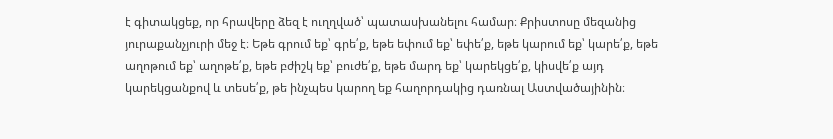է գիտակցեք, որ հրավերը ձեզ է ուղղված՝ պատասխանելու համար։ Քրիստոսը մեզանից յուրաքանչյուրի մեջ է։ Եթե գրում եք՝ գրե՛ք, եթե եփում եք՝ եփե՛ք, եթե կարում եք՝ կարե՛ք, եթե աղոթում եք՝ աղոթե՛ք, եթե բժիշկ եք՝ բուժե՛ք, եթե մարդ եք՝ կարեկցե՛ք, կիսվե՛ք այդ կարեկցանքով և տեսե՛ք, թե ինչպես կարող եք հաղորդակից դառնալ Աստվածայինին։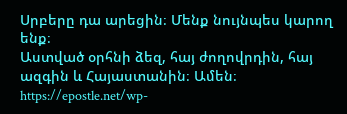Սրբերը դա արեցին։ Մենք նույնպես կարող ենք։
Աստված օրհնի ձեզ, հայ ժողովրդին, հայ ազգին և Հայաստանին։ Ամեն։
https://epostle.net/wp-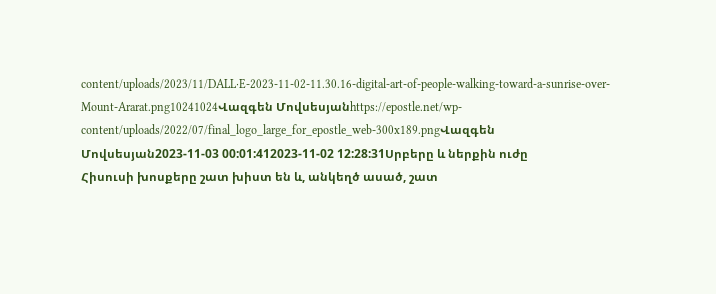content/uploads/2023/11/DALL·E-2023-11-02-11.30.16-digital-art-of-people-walking-toward-a-sunrise-over-Mount-Ararat.png10241024Վազգեն Մովսեսյանhttps://epostle.net/wp-content/uploads/2022/07/final_logo_large_for_epostle_web-300x189.pngՎազգեն Մովսեսյան2023-11-03 00:01:412023-11-02 12:28:31Սրբերը և ներքին ուժը
Հիսուսի խոսքերը շատ խիստ են և, անկեղծ ասած, շատ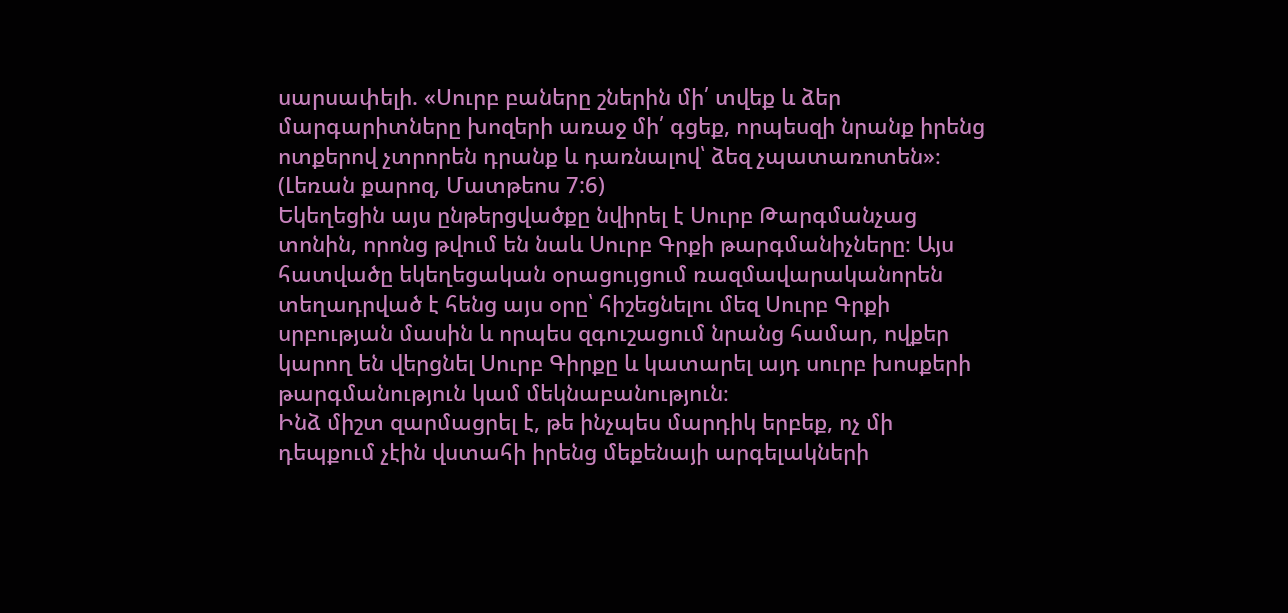սարսափելի. «Սուրբ բաները շներին մի՛ տվեք և ձեր մարգարիտները խոզերի առաջ մի՛ գցեք, որպեսզի նրանք իրենց ոտքերով չտրորեն դրանք և դառնալով՝ ձեզ չպատառոտեն»։ (Լեռան քարոզ, Մատթեոս 7:6)
Եկեղեցին այս ընթերցվածքը նվիրել է Սուրբ Թարգմանչաց տոնին, որոնց թվում են նաև Սուրբ Գրքի թարգմանիչները։ Այս հատվածը եկեղեցական օրացույցում ռազմավարականորեն տեղադրված է հենց այս օրը՝ հիշեցնելու մեզ Սուրբ Գրքի սրբության մասին և որպես զգուշացում նրանց համար, ովքեր կարող են վերցնել Սուրբ Գիրքը և կատարել այդ սուրբ խոսքերի թարգմանություն կամ մեկնաբանություն։
Ինձ միշտ զարմացրել է, թե ինչպես մարդիկ երբեք, ոչ մի դեպքում չէին վստահի իրենց մեքենայի արգելակների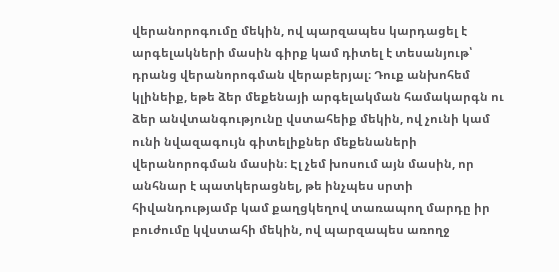վերանորոգումը մեկին, ով պարզապես կարդացել է արգելակների մասին գիրք կամ դիտել է տեսանյութ՝ դրանց վերանորոգման վերաբերյալ։ Դուք անխոհեմ կլինեիք, եթե ձեր մեքենայի արգելակման համակարգն ու ձեր անվտանգությունը վստահեիք մեկին, ով չունի կամ ունի նվազագույն գիտելիքներ մեքենաների վերանորոգման մասին։ Էլ չեմ խոսում այն մասին, որ անհնար է պատկերացնել, թե ինչպես սրտի հիվանդությամբ կամ քաղցկեղով տառապող մարդը իր բուժումը կվստահի մեկին, ով պարզապես առողջ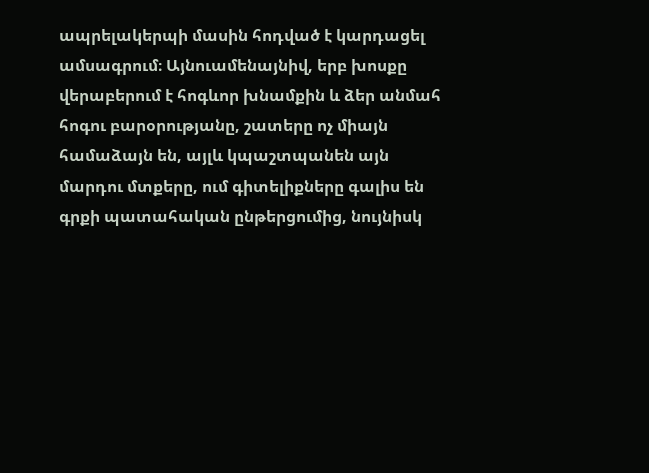ապրելակերպի մասին հոդված է կարդացել ամսագրում։ Այնուամենայնիվ, երբ խոսքը վերաբերում է հոգևոր խնամքին և ձեր անմահ հոգու բարօրությանը, շատերը ոչ միայն համաձայն են, այլև կպաշտպանեն այն մարդու մտքերը, ում գիտելիքները գալիս են գրքի պատահական ընթերցումից, նույնիսկ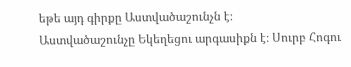եթե այդ գիրքը Աստվածաշունչն է։
Աստվածաշունչը Եկեղեցու արգասիքն է։ Սուրբ Հոգու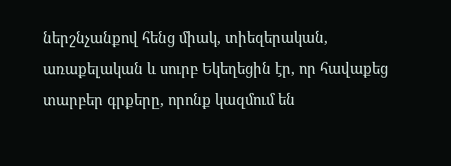ներշնչանքով հենց միակ, տիեզերական, առաքելական և սուրբ Եկեղեցին էր, որ հավաքեց տարբեր գրքերը, որոնք կազմում են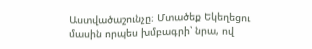Աստվածաշունչը։ Մտածեք Եկեղեցու մասին որպես խմբագրի՝ նրա, ով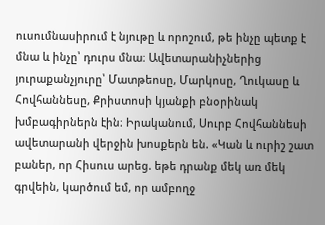ուսումնասիրում է նյութը և որոշում, թե ինչը պետք է մնա և ինչը՝ դուրս մնա։ Ավետարանիչներից յուրաքանչյուրը՝ Մատթեոսը, Մարկոսը, Ղուկասը և Հովհաննեսը, Քրիստոսի կյանքի բնօրինակ խմբագիրներն էին։ Իրականում, Սուրբ Հովհաննեսի ավետարանի վերջին խոսքերն են. «Կան և ուրիշ շատ բաներ, որ Հիսուս արեց. եթե դրանք մեկ առ մեկ գրվեին, կարծում եմ, որ ամբողջ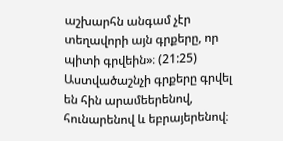աշխարհն անգամ չէր տեղավորի այն գրքերը, որ պիտի գրվեին»։ (21:25)
Աստվածաշնչի գրքերը գրվել են հին արամեերենով, հունարենով և եբրայերենով։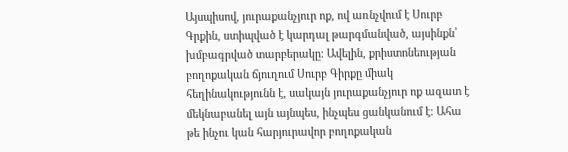Այսպիսով, յուրաքանչյուր ոք, ով առնչվում է Սուրբ Գրքին, ստիպված է կարդալ թարգմանված, այսինքն՝ խմբագրված տարբերակը։ Ավելին, քրիստոնեության բողոքական ճյուղում Սուրբ Գիրքը միակ հեղինակությունն է, սակայն յուրաքանչյուր ոք ազատ է մեկնաբանել այն այնպես, ինչպես ցանկանում է։ Ահա թե ինչու կան հարյուրավոր բողոքական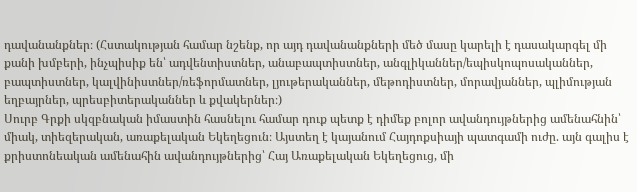դավանանքներ։ (Հստակության համար նշենք, որ այդ դավանանքների մեծ մասը կարելի է դասակարգել մի քանի խմբերի, ինչպիսիք են՝ ադվենտիստներ, անաբապտիստներ, անգլիկաններ/եպիսկոպոսականներ, բապտիստներ, կալվինիստներ/ռեֆորմատներ, լյութերականներ, մեթոդիստներ, մորավյաններ, պլիմության եղբայրներ, պրեսբիտերականներ և քվակերներ։)
Սուրբ Գրքի սկզբնական իմաստին հասնելու համար դուք պետք է դիմեք բոլոր ավանդույթներից ամենահնին՝ միակ, տիեզերական, առաքելական Եկեղեցուն։ Այստեղ է կայանում Հայդոքսիայի պատգամի ուժը. այն գալիս է քրիստոնեական ամենահին ավանդույթներից՝ Հայ Առաքելական Եկեղեցուց, մի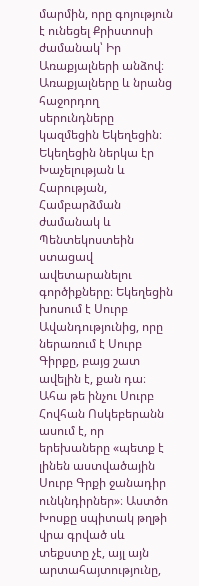մարմին, որը գոյություն է ունեցել Քրիստոսի ժամանակ՝ Իր Առաքյալների անձով։ Առաքյալները և նրանց հաջորդող սերունդները կազմեցին Եկեղեցին։ Եկեղեցին ներկա էր Խաչելության և Հարության, Համբարձման ժամանակ և Պենտեկոստեին ստացավ ավետարանելու գործիքները։ Եկեղեցին խոսում է Սուրբ Ավանդությունից, որը ներառում է Սուրբ Գիրքը, բայց շատ ավելին է, քան դա։
Ահա թե ինչու Սուրբ Հովհան Ոսկեբերանն ասում է, որ երեխաները «պետք է լինեն աստվածային Սուրբ Գրքի ջանադիր ունկնդիրներ»։ Աստծո Խոսքը սպիտակ թղթի վրա գրված սև տեքստը չէ, այլ այն արտահայտությունը,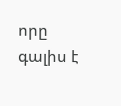որը գալիս է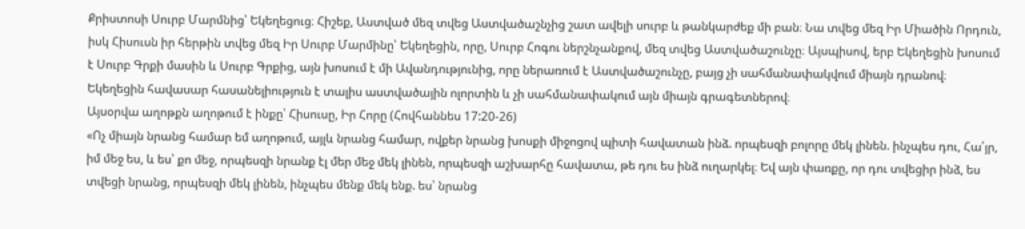Քրիստոսի Սուրբ Մարմնից՝ Եկեղեցուց։ Հիշեք, Աստված մեզ տվեց Աստվածաշնչից շատ ավելի սուրբ և թանկարժեք մի բան։ Նա տվեց մեզ Իր Միածին Որդուն, իսկ Հիսուսն իր հերթին տվեց մեզ Իր Սուրբ Մարմինը՝ Եկեղեցին, որը, Սուրբ Հոգու ներշնչանքով, մեզ տվեց Աստվածաշունչը։ Այսպիսով, երբ Եկեղեցին խոսում է Սուրբ Գրքի մասին և Սուրբ Գրքից, այն խոսում է մի Ավանդությունից, որը ներառում է Աստվածաշունչը, բայց չի սահմանափակվում միայն դրանով։ Եկեղեցին հավասար հասանելիություն է տալիս աստվածային ոլորտին և չի սահմանափակում այն միայն գրագետներով։
Այսօրվա աղոթքն աղոթում է ինքը՝ Հիսուսը, Իր Հորը (Հովհաննես 17:20-26)
«Ոչ միայն նրանց համար եմ աղոթում, այլև նրանց համար, ովքեր նրանց խոսքի միջոցով պիտի հավատան ինձ. որպեսզի բոլորը մեկ լինեն. ինչպես դու, Հա՛յր, իմ մեջ ես, և ես՝ քո մեջ, որպեսզի նրանք էլ մեր մեջ մեկ լինեն, որպեսզի աշխարհը հավատա, թե դու ես ինձ ուղարկել։ Եվ այն փառքը, որ դու տվեցիր ինձ, ես տվեցի նրանց, որպեսզի մեկ լինեն, ինչպես մենք մեկ ենք. ես՝ նրանց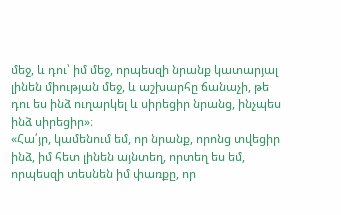մեջ, և դու՝ իմ մեջ, որպեսզի նրանք կատարյալ լինեն միության մեջ, և աշխարհը ճանաչի, թե դու ես ինձ ուղարկել և սիրեցիր նրանց, ինչպես ինձ սիրեցիր»։
«Հա՛յր, կամենում եմ, որ նրանք, որոնց տվեցիր ինձ, իմ հետ լինեն այնտեղ, որտեղ ես եմ, որպեսզի տեսնեն իմ փառքը, որ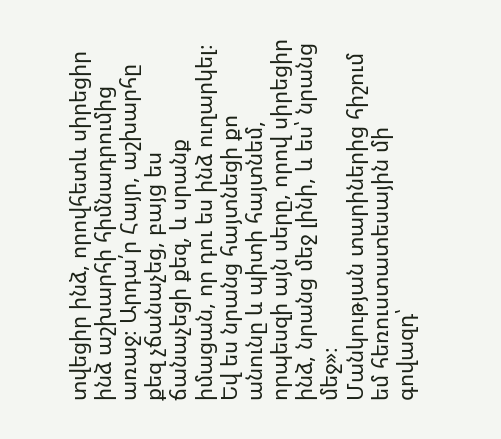տվեցիր ինձ, որովհետև սիրեցիր ինձ աշխարհի հիմնադրումից առաջ։ Արդա՛ր Հայր, աշխարհը քեզ չճանաչեց, բայց ես ճանաչեցի քեզ, և սրանք իմացան, որ դու ես ինձ ուղարկել։ Եվ ես նրանց հայտնեցի քո անունը և պիտի հայտնեմ, որպեսզի այն սերը, որով սիրեցիր ինձ, նրանց մեջ լինի, և ես՝ նրանց մեջ»։
Մանկության տարիներից հիշում եմ հեռուստատեսային մի գովազդ՝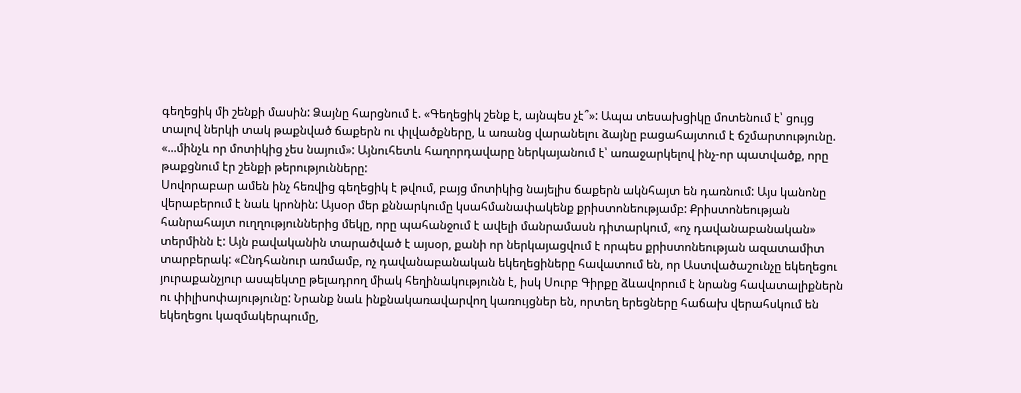գեղեցիկ մի շենքի մասին: Ձայնը հարցնում է. «Գեղեցիկ շենք է, այնպես չէ՞»: Ապա տեսախցիկը մոտենում է՝ ցույց տալով ներկի տակ թաքնված ճաքերն ու փլվածքները, և առանց վարանելու ձայնը բացահայտում է ճշմարտությունը. «...մինչև որ մոտիկից չես նայում»: Այնուհետև հաղորդավարը ներկայանում է՝ առաջարկելով ինչ-որ պատվածք, որը թաքցնում էր շենքի թերությունները:
Սովորաբար ամեն ինչ հեռվից գեղեցիկ է թվում, բայց մոտիկից նայելիս ճաքերն ակնհայտ են դառնում: Այս կանոնը վերաբերում է նաև կրոնին: Այսօր մեր քննարկումը կսահմանափակենք քրիստոնեությամբ: Քրիստոնեության հանրահայտ ուղղություններից մեկը, որը պահանջում է ավելի մանրամասն դիտարկում, «ոչ դավանաբանական» տերմինն է: Այն բավականին տարածված է այսօր, քանի որ ներկայացվում է որպես քրիստոնեության ազատամիտ տարբերակ: «Ընդհանուր առմամբ, ոչ դավանաբանական եկեղեցիները հավատում են, որ Աստվածաշունչը եկեղեցու յուրաքանչյուր ասպեկտը թելադրող միակ հեղինակությունն է, իսկ Սուրբ Գիրքը ձևավորում է նրանց հավատալիքներն ու փիլիսոփայությունը: Նրանք նաև ինքնակառավարվող կառույցներ են, որտեղ երեցները հաճախ վերահսկում են եկեղեցու կազմակերպումը,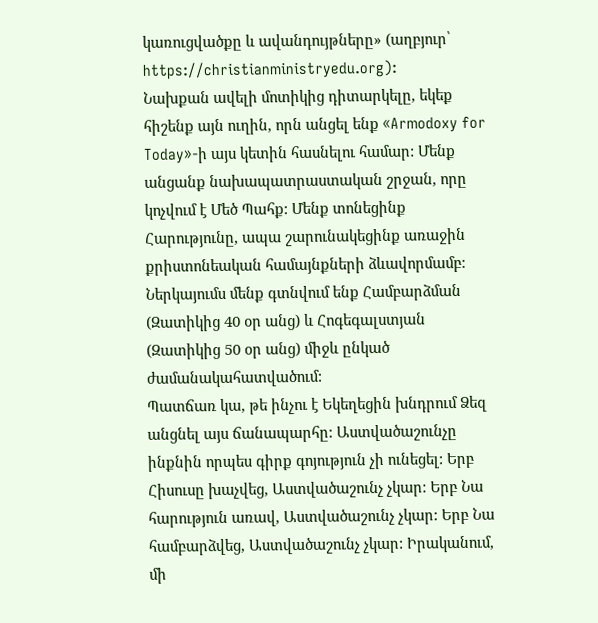կառուցվածքը և ավանդույթները» (աղբյուր՝ https://christianministryedu.org):
Նախքան ավելի մոտիկից դիտարկելը, եկեք հիշենք այն ուղին, որն անցել ենք «Armodoxy for Today»-ի այս կետին հասնելու համար: Մենք անցանք նախապատրաստական շրջան, որը կոչվում է Մեծ Պահք: Մենք տոնեցինք Հարությունը, ապա շարունակեցինք առաջին քրիստոնեական համայնքների ձևավորմամբ: Ներկայումս մենք գտնվում ենք Համբարձման (Զատիկից 40 օր անց) և Հոգեգալստյան (Զատիկից 50 օր անց) միջև ընկած ժամանակահատվածում:
Պատճառ կա, թե ինչու է Եկեղեցին խնդրում Ձեզ անցնել այս ճանապարհը: Աստվածաշունչը ինքնին որպես գիրք գոյություն չի ունեցել: Երբ Հիսուսը խաչվեց, Աստվածաշունչ չկար: Երբ Նա հարություն առավ, Աստվածաշունչ չկար: Երբ Նա համբարձվեց, Աստվածաշունչ չկար: Իրականում, մի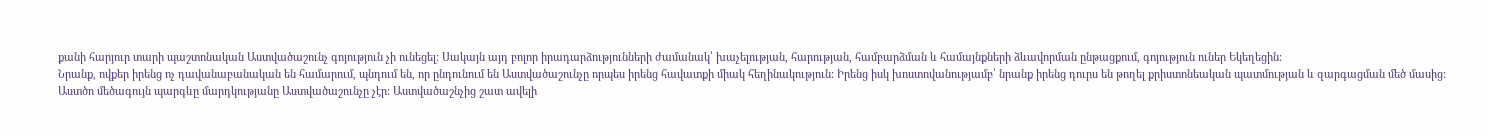քանի հարյուր տարի պաշտոնական Աստվածաշունչ գոյություն չի ունեցել: Սակայն այդ բոլոր իրադարձությունների ժամանակ՝ խաչելության, հարության, համբարձման և համայնքների ձևավորման ընթացքում, գոյություն ուներ Եկեղեցին:
Նրանք, ովքեր իրենց ոչ դավանաբանական են համարում, պնդում են, որ ընդունում են Աստվածաշունչը որպես իրենց հավատքի միակ հեղինակություն: Իրենց իսկ խոստովանությամբ՝ նրանք իրենց դուրս են թողել քրիստոնեական պատմության և զարգացման մեծ մասից:
Աստծո մեծագույն պարգևը մարդկությանը Աստվածաշունչը չէր: Աստվածաշնչից շատ ավելի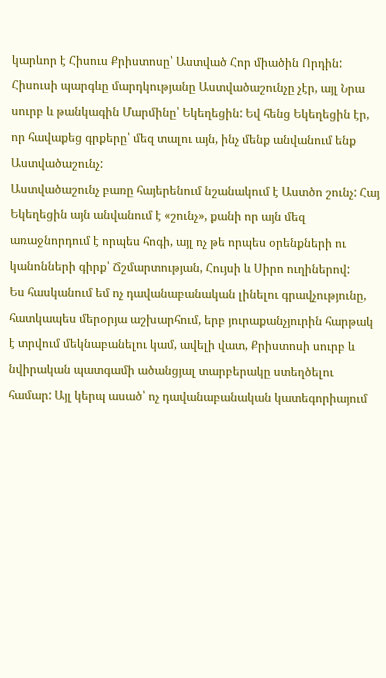կարևոր է Հիսուս Քրիստոսը՝ Աստված Հոր միածին Որդին: Հիսուսի պարգևը մարդկությանը Աստվածաշունչը չէր, այլ Նրա սուրբ և թանկագին Մարմինը՝ Եկեղեցին: Եվ հենց Եկեղեցին էր, որ հավաքեց գրքերը՝ մեզ տալու այն, ինչ մենք անվանում ենք Աստվածաշունչ:
Աստվածաշունչ բառը հայերենում նշանակում է Աստծո շունչ: Հայ Եկեղեցին այն անվանում է «շունչ», քանի որ այն մեզ առաջնորդում է որպես հոգի, այլ ոչ թե որպես օրենքների ու կանոնների գիրք՝ Ճշմարտության, Հույսի և Սիրո ուղիներով:
Ես հասկանում եմ ոչ դավանաբանական լինելու գրավչությունը, հատկապես մերօրյա աշխարհում, երբ յուրաքանչյուրին հարթակ է տրվում մեկնաբանելու կամ, ավելի վատ, Քրիստոսի սուրբ և նվիրական պատգամի ածանցյալ տարբերակը ստեղծելու համար: Այլ կերպ ասած՝ ոչ դավանաբանական կատեգորիայում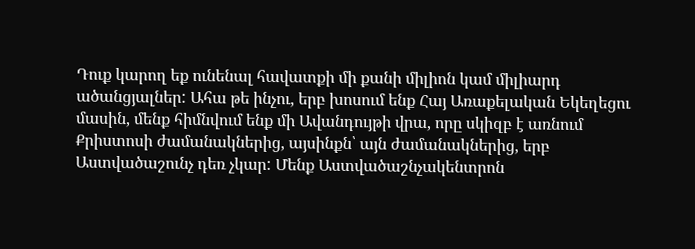Դուք կարող եք ունենալ հավատքի մի քանի միլիոն կամ միլիարդ ածանցյալներ: Ահա թե ինչու, երբ խոսում ենք Հայ Առաքելական Եկեղեցու մասին, մենք հիմնվում ենք մի Ավանդույթի վրա, որը սկիզբ է առնում Քրիստոսի ժամանակներից, այսինքն՝ այն ժամանակներից, երբ Աստվածաշունչ դեռ չկար: Մենք Աստվածաշնչակենտրոն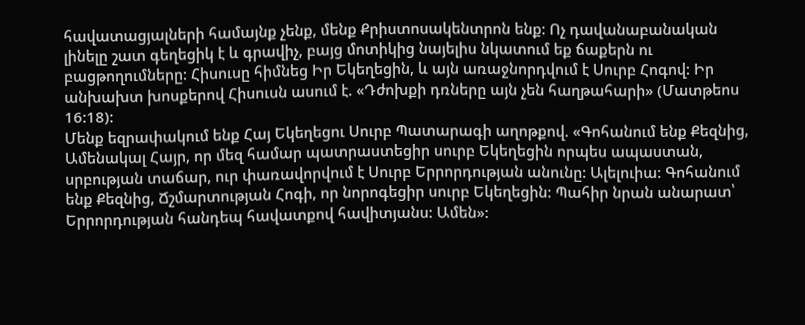հավատացյալների համայնք չենք, մենք Քրիստոսակենտրոն ենք: Ոչ դավանաբանական լինելը շատ գեղեցիկ է և գրավիչ, բայց մոտիկից նայելիս նկատում եք ճաքերն ու բացթողումները: Հիսուսը հիմնեց Իր Եկեղեցին, և այն առաջնորդվում է Սուրբ Հոգով: Իր անխախտ խոսքերով Հիսուսն ասում է. «Դժոխքի դռները այն չեն հաղթահարի» (Մատթեոս 16:18):
Մենք եզրափակում ենք Հայ Եկեղեցու Սուրբ Պատարագի աղոթքով. «Գոհանում ենք Քեզնից, Ամենակալ Հայր, որ մեզ համար պատրաստեցիր սուրբ Եկեղեցին որպես ապաստան, սրբության տաճար, ուր փառավորվում է Սուրբ Երրորդության անունը: Ալելուիա: Գոհանում ենք Քեզնից, Ճշմարտության Հոգի, որ նորոգեցիր սուրբ Եկեղեցին: Պահիր նրան անարատ՝ Երրորդության հանդեպ հավատքով հավիտյանս: Ամեն»: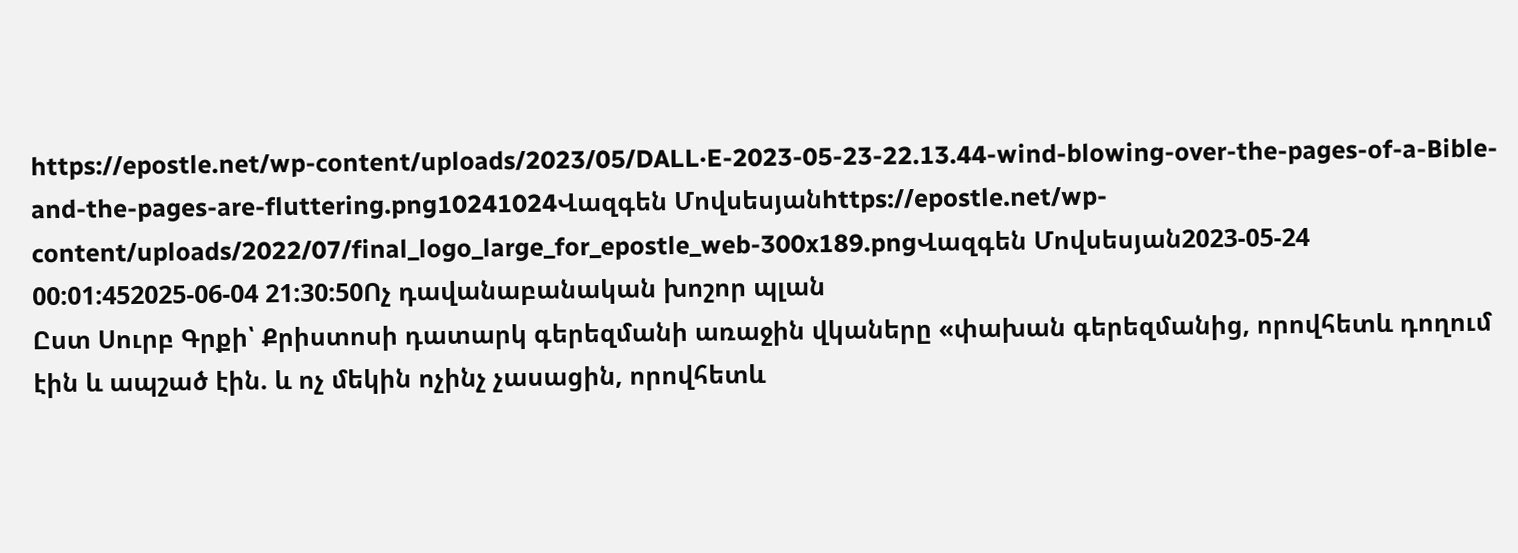https://epostle.net/wp-content/uploads/2023/05/DALL·E-2023-05-23-22.13.44-wind-blowing-over-the-pages-of-a-Bible-and-the-pages-are-fluttering.png10241024Վազգեն Մովսեսյանhttps://epostle.net/wp-content/uploads/2022/07/final_logo_large_for_epostle_web-300x189.pngՎազգեն Մովսեսյան2023-05-24 00:01:452025-06-04 21:30:50Ոչ դավանաբանական խոշոր պլան
Ըստ Սուրբ Գրքի՝ Քրիստոսի դատարկ գերեզմանի առաջին վկաները «փախան գերեզմանից, որովհետև դողում էին և ապշած էին. և ոչ մեկին ոչինչ չասացին, որովհետև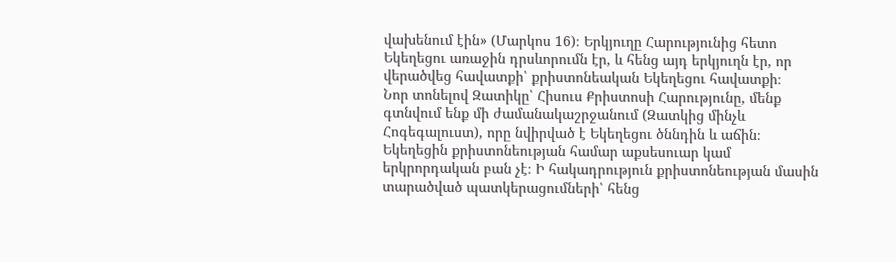վախենում էին» (Մարկոս 16)։ Երկյուղը Հարությունից հետո Եկեղեցու առաջին դրսևորումն էր, և հենց այդ երկյուղն էր, որ վերածվեց հավատքի՝ քրիստոնեական Եկեղեցու հավատքի։
Նոր տոնելով Զատիկը՝ Հիսուս Քրիստոսի Հարությունը, մենք գտնվում ենք մի ժամանակաշրջանում (Զատկից մինչև Հոգեգալուստ), որը նվիրված է Եկեղեցու ծննդին և աճին։ Եկեղեցին քրիստոնեության համար աքսեսուար կամ երկրորդական բան չէ։ Ի հակադրություն քրիստոնեության մասին տարածված պատկերացումների՝ հենց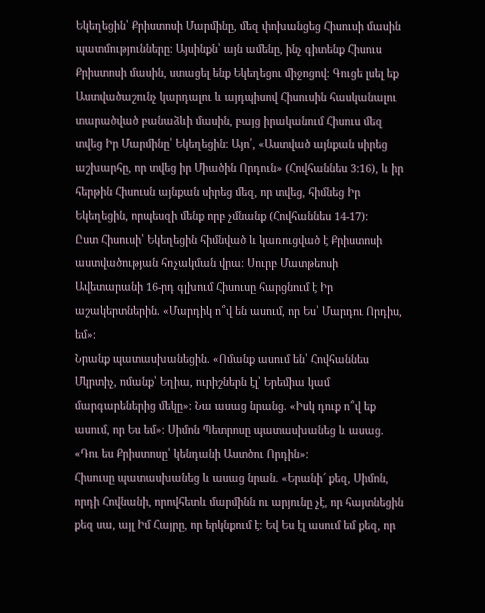Եկեղեցին՝ Քրիստոսի Մարմինը, մեզ փոխանցեց Հիսուսի մասին պատմությունները։ Այսինքն՝ այն ամենը, ինչ գիտենք Հիսուս Քրիստոսի մասին, ստացել ենք Եկեղեցու միջոցով։ Գուցե լսել եք Աստվածաշունչ կարդալու և այդպիսով Հիսուսին հասկանալու տարածված բանաձևի մասին, բայց իրականում Հիսուս մեզ տվեց Իր Մարմինը՝ Եկեղեցին։ Այո՛, «Աստված այնքան սիրեց աշխարհը, որ տվեց իր Միածին Որդուն» (Հովհաննես 3:16), և իր հերթին Հիսուսն այնքան սիրեց մեզ, որ տվեց, հիմնեց Իր Եկեղեցին, որպեսզի մենք որբ չմնանք (Հովհաննես 14-17)։
Ըստ Հիսուսի՝ Եկեղեցին հիմնված և կառուցված է Քրիստոսի աստվածության հռչակման վրա։ Սուրբ Մատթեոսի Ավետարանի 16-րդ գլխում Հիսուսը հարցնում է Իր աշակերտներին. «Մարդիկ ո՞վ են ասում, որ Ես՝ Մարդու Որդիս, եմ»։
Նրանք պատասխանեցին. «Ոմանք ասում են՝ Հովհաննես Մկրտիչ, ոմանք՝ Եղիա, ուրիշներն էլ՝ Երեմիա կամ մարգարեներից մեկը»։ Նա ասաց նրանց. «Իսկ դուք ո՞վ եք ասում, որ Ես եմ»։ Սիմոն Պետրոսը պատասխանեց և ասաց. «Դու ես Քրիստոսը՝ կենդանի Աստծու Որդին»։
Հիսուսը պատասխանեց և ասաց նրան. «Երանի՜ քեզ, Սիմոն, որդի Հովնանի, որովհետև մարմինն ու արյունը չէ, որ հայտնեցին քեզ սա, այլ Իմ Հայրը, որ երկնքում է։ Եվ Ես էլ ասում եմ քեզ, որ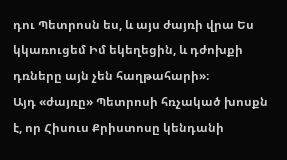դու Պետրոսն ես, և այս ժայռի վրա Ես կկառուցեմ Իմ եկեղեցին, և դժոխքի դռները այն չեն հաղթահարի»։
Այդ «ժայռը» Պետրոսի հռչակած խոսքն է, որ Հիսուս Քրիստոսը կենդանի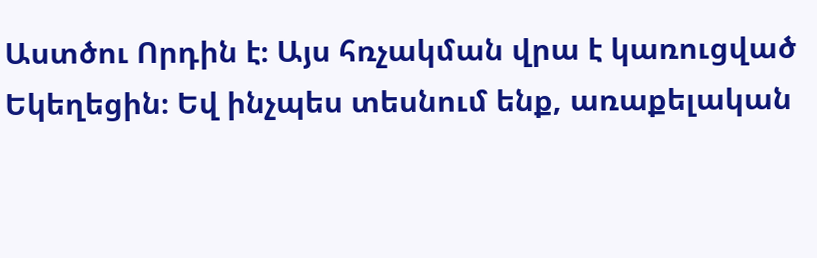Աստծու Որդին է։ Այս հռչակման վրա է կառուցված Եկեղեցին։ Եվ ինչպես տեսնում ենք, առաքելական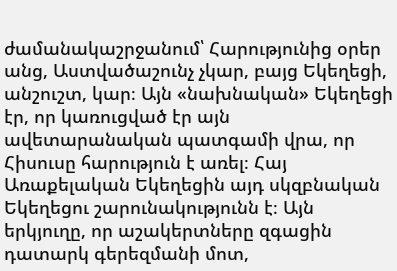ժամանակաշրջանում՝ Հարությունից օրեր անց, Աստվածաշունչ չկար, բայց Եկեղեցի, անշուշտ, կար։ Այն «նախնական» Եկեղեցի էր, որ կառուցված էր այն ավետարանական պատգամի վրա, որ Հիսուսը հարություն է առել։ Հայ Առաքելական Եկեղեցին այդ սկզբնական Եկեղեցու շարունակությունն է։ Այն երկյուղը, որ աշակերտները զգացին դատարկ գերեզմանի մոտ,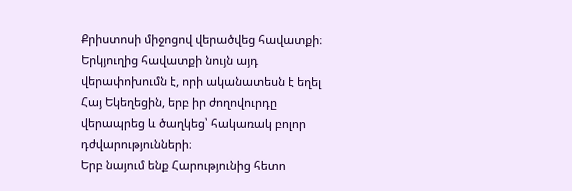Քրիստոսի միջոցով վերածվեց հավատքի։ Երկյուղից հավատքի նույն այդ վերափոխումն է, որի ականատեսն է եղել Հայ Եկեղեցին, երբ իր ժողովուրդը վերապրեց և ծաղկեց՝ հակառակ բոլոր դժվարությունների։
Երբ նայում ենք Հարությունից հետո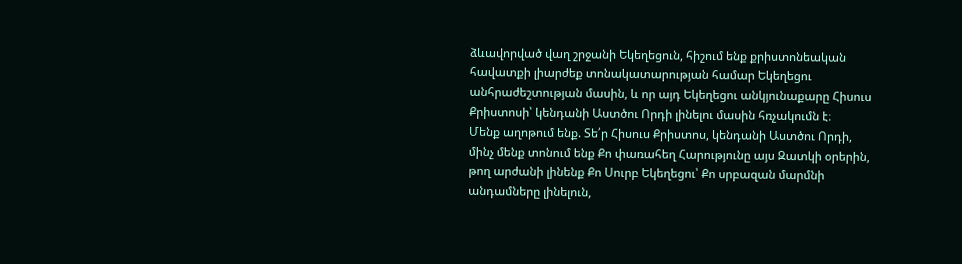ձևավորված վաղ շրջանի Եկեղեցուն, հիշում ենք քրիստոնեական հավատքի լիարժեք տոնակատարության համար Եկեղեցու անհրաժեշտության մասին, և որ այդ Եկեղեցու անկյունաքարը Հիսուս Քրիստոսի՝ կենդանի Աստծու Որդի լինելու մասին հռչակումն է։
Մենք աղոթում ենք. Տե՛ր Հիսուս Քրիստոս, կենդանի Աստծու Որդի, մինչ մենք տոնում ենք Քո փառահեղ Հարությունը այս Զատկի օրերին, թող արժանի լինենք Քո Սուրբ Եկեղեցու՝ Քո սրբազան մարմնի անդամները լինելուն,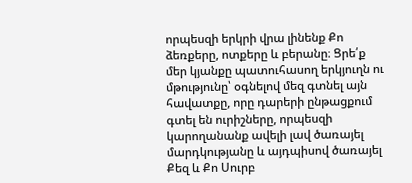որպեսզի երկրի վրա լինենք Քո ձեռքերը, ոտքերը և բերանը։ Ցրե՛ք մեր կյանքը պատուհասող երկյուղն ու մթությունը՝ օգնելով մեզ գտնել այն հավատքը, որը դարերի ընթացքում գտել են ուրիշները, որպեսզի կարողանանք ավելի լավ ծառայել մարդկությանը և այդպիսով ծառայել Քեզ և Քո Սուրբ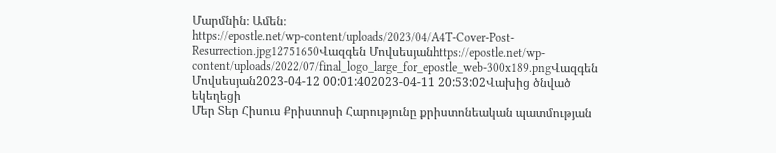Մարմնին։ Ամեն։
https://epostle.net/wp-content/uploads/2023/04/A4T-Cover-Post-Resurrection.jpg12751650Վազգեն Մովսեսյանhttps://epostle.net/wp-content/uploads/2022/07/final_logo_large_for_epostle_web-300x189.pngՎազգեն Մովսեսյան2023-04-12 00:01:402023-04-11 20:53:02Վախից ծնված եկեղեցի
Մեր Տեր Հիսուս Քրիստոսի Հարությունը քրիստոնեական պատմության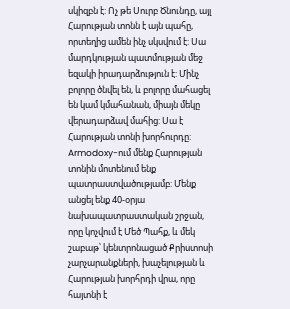սկիզբն է: Ոչ թե Սուրբ Ծնունդը, այլ Հարության տոնն է այն պահը, որտեղից ամեն ինչ սկսվում է: Սա մարդկության պատմության մեջ եզակի իրադարձություն է: Մինչ բոլորը ծնվել են, և բոլորը մահացել են կամ կմահանան, միայն մեկը վերադարձավ մահից: Սա է Հարության տոնի խորհուրդը:
Armodoxy-ում մենք Հարության տոնին մոտենում ենք պատրաստվածությամբ: Մենք անցել ենք 40-օրյա նախապատրաստական շրջան, որը կոչվում է Մեծ Պահք, և մեկ շաբաթ՝ կենտրոնացած Քրիստոսի չարչարանքների, խաչելության և Հարության խորհրդի վրա, որը հայտնի է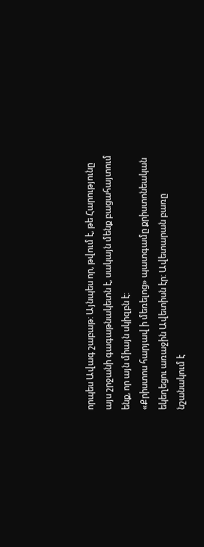որպես Ավագ շաբաթ: Այնպես որ, թվում է, թե Հարությունը այս շրջանի գագաթնակետն է, սակայն մենք բացահայտում ենք, որ այն միայն սկիզբն է:
«Քրիստոս հարյավ ի մեռելոց» պատգամը քրիստոնեական եկեղեցու առաջին Ավետիսն էր: Ավետարան բառը նշանակում է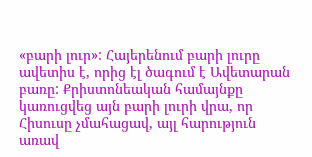«բարի լուր»: Հայերենում բարի լուրը ավետիս է, որից էլ ծագում է Ավետարան բառը: Քրիստոնեական համայնքը կառուցվեց այն բարի լուրի վրա, որ Հիսուսը չմահացավ, այլ հարություն առավ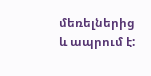մեռելներից և ապրում է: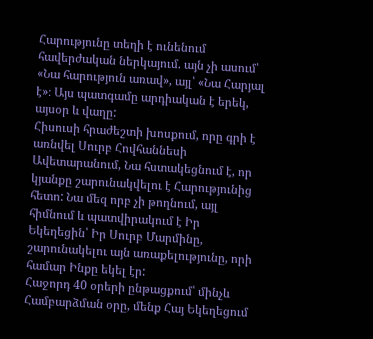Հարությունը տեղի է ունենում հավերժական ներկայում. այն չի ասում՝ «Նա հարություն առավ», այլ՝ «Նա Հարյալ է»։ Այս պատգամը արդիական է երեկ, այսօր և վաղը:
Հիսուսի հրաժեշտի խոսքում, որը գրի է առնվել Սուրբ Հովհաննեսի Ավետարանում, Նա հստակեցնում է, որ կյանքը շարունակվելու է Հարությունից հետո: Նա մեզ որբ չի թողնում, այլ հիմնում և պատվիրակում է Իր Եկեղեցին՝ Իր Սուրբ Մարմինը, շարունակելու այն առաքելությունը, որի համար Ինքը եկել էր:
Հաջորդ 40 օրերի ընթացքում՝ մինչև Համբարձման օրը, մենք Հայ Եկեղեցում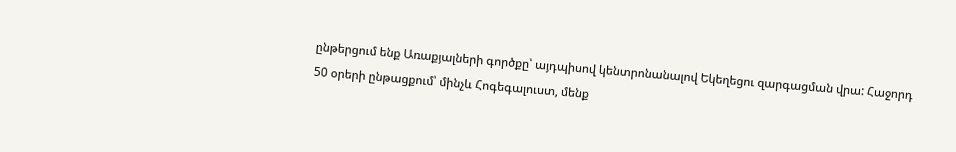ընթերցում ենք Առաքյալների գործքը՝ այդպիսով կենտրոնանալով Եկեղեցու զարգացման վրա: Հաջորդ 50 օրերի ընթացքում՝ մինչև Հոգեգալուստ, մենք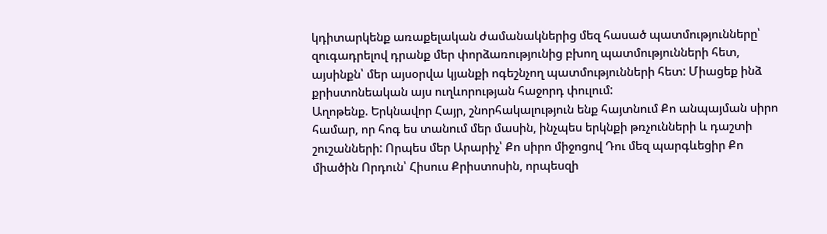կդիտարկենք առաքելական ժամանակներից մեզ հասած պատմությունները՝ զուգադրելով դրանք մեր փորձառությունից բխող պատմությունների հետ, այսինքն՝ մեր այսօրվա կյանքի ոգեշնչող պատմությունների հետ: Միացեք ինձ քրիստոնեական այս ուղևորության հաջորդ փուլում:
Աղոթենք. Երկնավոր Հայր, շնորհակալություն ենք հայտնում Քո անպայման սիրո համար, որ հոգ ես տանում մեր մասին, ինչպես երկնքի թռչունների և դաշտի շուշանների: Որպես մեր Արարիչ՝ Քո սիրո միջոցով Դու մեզ պարգևեցիր Քո միածին Որդուն՝ Հիսուս Քրիստոսին, որպեսզի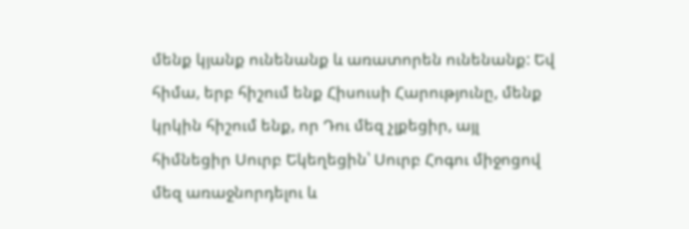մենք կյանք ունենանք և առատորեն ունենանք: Եվ հիմա, երբ հիշում ենք Հիսուսի Հարությունը, մենք կրկին հիշում ենք, որ Դու մեզ չլքեցիր, այլ հիմնեցիր Սուրբ Եկեղեցին՝ Սուրբ Հոգու միջոցով մեզ առաջնորդելու և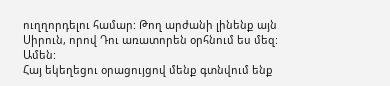ուղղորդելու համար: Թող արժանի լինենք այն Սիրուն, որով Դու առատորեն օրհնում ես մեզ: Ամեն:
Հայ եկեղեցու օրացույցով մենք գտնվում ենք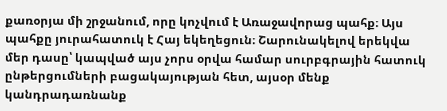քառօրյա մի շրջանում, որը կոչվում է Առաջավորաց պահք։ Այս պահքը յուրահատուկ է Հայ եկեղեցուն։ Շարունակելով երեկվա մեր դասը՝ կապված այս չորս օրվա համար սուրբգրային հատուկ ընթերցումների բացակայության հետ, այսօր մենք կանդրադառնանք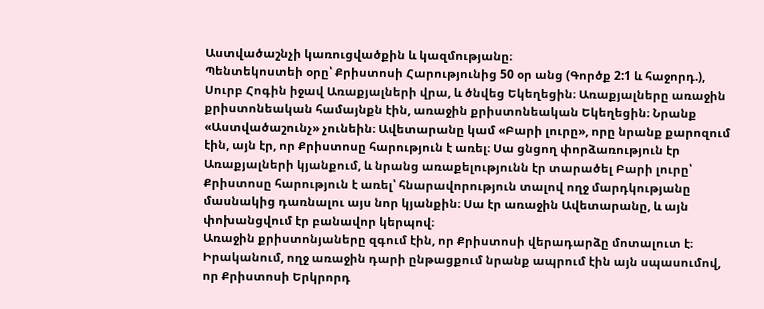Աստվածաշնչի կառուցվածքին և կազմությանը։
Պենտեկոստեի օրը՝ Քրիստոսի Հարությունից 50 օր անց (Գործք 2:1 և հաջորդ.), Սուրբ Հոգին իջավ Առաքյալների վրա, և ծնվեց Եկեղեցին։ Առաքյալները առաջին քրիստոնեական համայնքն էին, առաջին քրիստոնեական Եկեղեցին։ Նրանք «Աստվածաշունչ» չունեին։ Ավետարանը կամ «Բարի լուրը», որը նրանք քարոզում էին, այն էր, որ Քրիստոսը հարություն է առել։ Սա ցնցող փորձառություն էր Առաքյալների կյանքում, և նրանց առաքելությունն էր տարածել Բարի լուրը՝ Քրիստոսը հարություն է առել՝ հնարավորություն տալով ողջ մարդկությանը մասնակից դառնալու այս նոր կյանքին։ Սա էր առաջին Ավետարանը, և այն փոխանցվում էր բանավոր կերպով։
Առաջին քրիստոնյաները զգում էին, որ Քրիստոսի վերադարձը մոտալուտ է։ Իրականում, ողջ առաջին դարի ընթացքում նրանք ապրում էին այն սպասումով, որ Քրիստոսի Երկրորդ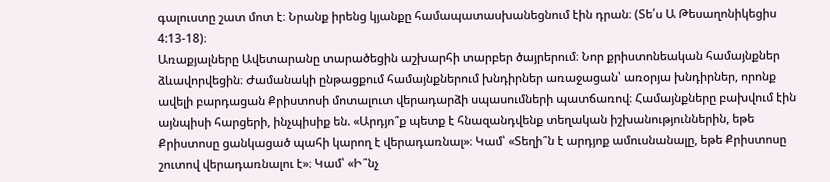գալուստը շատ մոտ է։ Նրանք իրենց կյանքը համապատասխանեցնում էին դրան։ (Տե՛ս Ա Թեսաղոնիկեցիս 4:13-18)։
Առաքյալները Ավետարանը տարածեցին աշխարհի տարբեր ծայրերում։ Նոր քրիստոնեական համայնքներ ձևավորվեցին։ Ժամանակի ընթացքում համայնքներում խնդիրներ առաջացան՝ առօրյա խնդիրներ, որոնք ավելի բարդացան Քրիստոսի մոտալուտ վերադարձի սպասումների պատճառով։ Համայնքները բախվում էին այնպիսի հարցերի, ինչպիսիք են. «Արդյո՞ք պետք է հնազանդվենք տեղական իշխանություններին, եթե Քրիստոսը ցանկացած պահի կարող է վերադառնալ»։ Կամ՝ «Տեղի՞ն է արդյոք ամուսնանալը, եթե Քրիստոսը շուտով վերադառնալու է»։ Կամ՝ «Ի՞նչ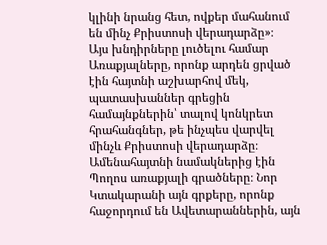կլինի նրանց հետ, ովքեր մահանում են մինչ Քրիստոսի վերադարձը»։
Այս խնդիրները լուծելու համար Առաքյալները, որոնք արդեն ցրված էին հայտնի աշխարհով մեկ, պատասխաններ գրեցին համայնքներին՝ տալով կոնկրետ հրահանգներ, թե ինչպես վարվել մինչև Քրիստոսի վերադարձը։ Ամենահայտնի նամակներից էին Պողոս առաքյալի գրածները։ Նոր Կտակարանի այն գրքերը, որոնք հաջորդում են Ավետարաններին, այն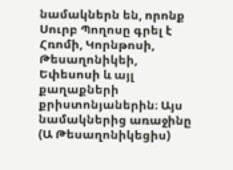նամակներն են, որոնք Սուրբ Պողոսը գրել է Հռոմի, Կորնթոսի, Թեսաղոնիկեի, Եփեսոսի և այլ քաղաքների քրիստոնյաներին։ Այս նամակներից առաջինը (Ա Թեսաղոնիկեցիս)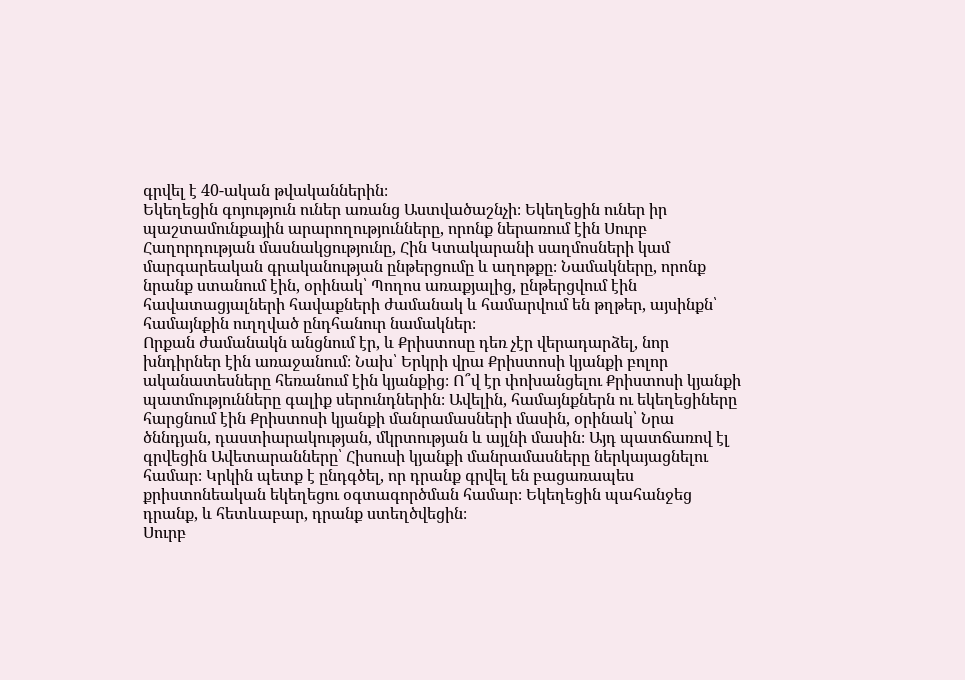գրվել է 40-ական թվականներին։
Եկեղեցին գոյություն ուներ առանց Աստվածաշնչի։ Եկեղեցին ուներ իր պաշտամունքային արարողությունները, որոնք ներառում էին Սուրբ Հաղորդության մասնակցությունը, Հին Կտակարանի սաղմոսների կամ մարգարեական գրականության ընթերցումը և աղոթքը։ Նամակները, որոնք նրանք ստանում էին, օրինակ՝ Պողոս առաքյալից, ընթերցվում էին հավատացյալների հավաքների ժամանակ և համարվում են թղթեր, այսինքն՝ համայնքին ուղղված ընդհանուր նամակներ։
Որքան ժամանակն անցնում էր, և Քրիստոսը դեռ չէր վերադարձել, նոր խնդիրներ էին առաջանում։ Նախ՝ Երկրի վրա Քրիստոսի կյանքի բոլոր ականատեսները հեռանում էին կյանքից։ Ո՞վ էր փոխանցելու Քրիստոսի կյանքի պատմությունները գալիք սերունդներին։ Ավելին, համայնքներն ու եկեղեցիները հարցնում էին Քրիստոսի կյանքի մանրամասների մասին, օրինակ՝ Նրա ծննդյան, դաստիարակության, մկրտության և այլնի մասին։ Այդ պատճառով էլ գրվեցին Ավետարանները՝ Հիսուսի կյանքի մանրամասները ներկայացնելու համար։ Կրկին պետք է ընդգծել, որ դրանք գրվել են բացառապես քրիստոնեական եկեղեցու օգտագործման համար։ Եկեղեցին պահանջեց դրանք, և հետևաբար, դրանք ստեղծվեցին։
Սուրբ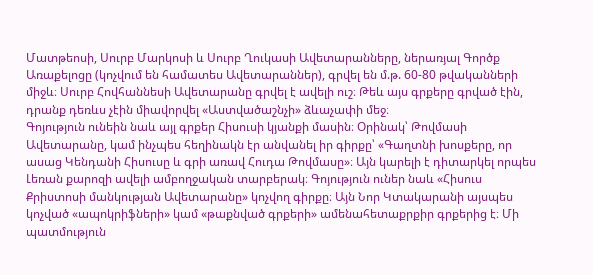Մատթեոսի, Սուրբ Մարկոսի և Սուրբ Ղուկասի Ավետարանները, ներառյալ Գործք Առաքելոցը (կոչվում են համատես Ավետարաններ), գրվել են մ.թ. 60-80 թվականների միջև։ Սուրբ Հովհաննեսի Ավետարանը գրվել է ավելի ուշ։ Թեև այս գրքերը գրված էին, դրանք դեռևս չէին միավորվել «Աստվածաշնչի» ձևաչափի մեջ։
Գոյություն ունեին նաև այլ գրքեր Հիսուսի կյանքի մասին։ Օրինակ՝ Թովմասի Ավետարանը, կամ ինչպես հեղինակն էր անվանել իր գիրքը՝ «Գաղտնի խոսքերը, որ ասաց Կենդանի Հիսուսը և գրի առավ Հուդա Թովմասը»։ Այն կարելի է դիտարկել որպես Լեռան քարոզի ավելի ամբողջական տարբերակ։ Գոյություն ուներ նաև «Հիսուս Քրիստոսի մանկության Ավետարանը» կոչվող գիրքը։ Այն Նոր Կտակարանի այսպես կոչված «ապոկրիֆների» կամ «թաքնված գրքերի» ամենահետաքրքիր գրքերից է։ Մի պատմություն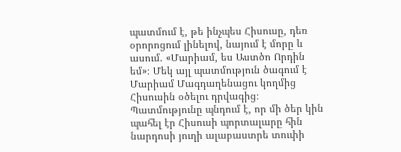պատմում է, թե ինչպես Հիսուսը, դեռ օրորոցում լինելով, նայում է մորը և ասում. «Մարիամ, ես Աստծո Որդին եմ»։ Մեկ այլ պատմություն ծագում է Մարիամ Մագդաղենացու կողմից Հիսուսին օծելու դրվագից։ Պատմությունը պնդում է, որ մի ծեր կին պահել էր Հիսուսի պորտալարը հին նարդոսի յուղի ալաբաստրե տուփի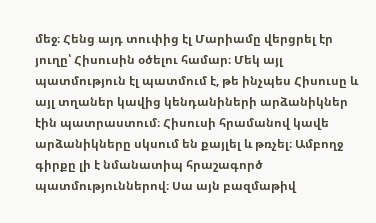մեջ։ Հենց այդ տուփից էլ Մարիամը վերցրել էր յուղը՝ Հիսուսին օծելու համար։ Մեկ այլ պատմություն էլ պատմում է, թե ինչպես Հիսուսը և այլ տղաներ կավից կենդանիների արձանիկներ էին պատրաստում։ Հիսուսի հրամանով կավե արձանիկները սկսում են քայլել և թռչել։ Ամբողջ գիրքը լի է նմանատիպ հրաշագործ պատմություններով։ Սա այն բազմաթիվ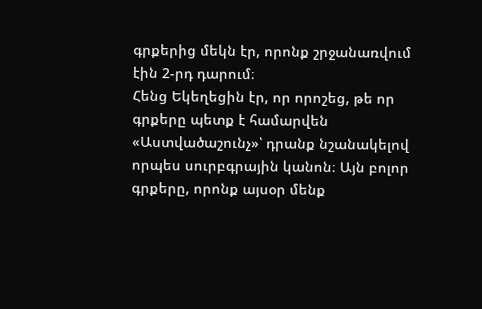գրքերից մեկն էր, որոնք շրջանառվում էին 2-րդ դարում։
Հենց Եկեղեցին էր, որ որոշեց, թե որ գրքերը պետք է համարվեն «Աստվածաշունչ»՝ դրանք նշանակելով որպես սուրբգրային կանոն։ Այն բոլոր գրքերը, որոնք այսօր մենք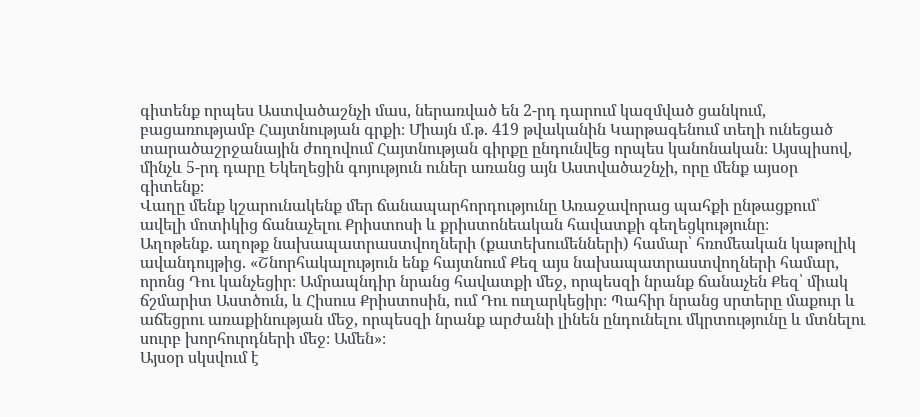գիտենք որպես Աստվածաշնչի մաս, ներառված են 2-րդ դարում կազմված ցանկում, բացառությամբ Հայտնության գրքի։ Միայն մ.թ. 419 թվականին Կարթագենում տեղի ունեցած տարածաշրջանային ժողովում Հայտնության գիրքը ընդունվեց որպես կանոնական։ Այսպիսով, մինչև 5-րդ դարը Եկեղեցին գոյություն ուներ առանց այն Աստվածաշնչի, որը մենք այսօր գիտենք։
Վաղը մենք կշարունակենք մեր ճանապարհորդությունը Առաջավորաց պահքի ընթացքում՝ ավելի մոտիկից ճանաչելու Քրիստոսի և քրիստոնեական հավատքի գեղեցկությունը։
Աղոթենք. աղոթք նախապատրաստվողների (քատեխումենների) համար՝ հռոմեական կաթոլիկ ավանդույթից. «Շնորհակալություն ենք հայտնում Քեզ այս նախապատրաստվողների համար, որոնց Դու կանչեցիր։ Ամրապնդիր նրանց հավատքի մեջ, որպեսզի նրանք ճանաչեն Քեզ՝ միակ ճշմարիտ Աստծուն, և Հիսուս Քրիստոսին, ում Դու ուղարկեցիր։ Պահիր նրանց սրտերը մաքուր և աճեցրու առաքինության մեջ, որպեսզի նրանք արժանի լինեն ընդունելու մկրտությունը և մտնելու սուրբ խորհուրդների մեջ։ Ամեն»։
Այսօր սկսվում է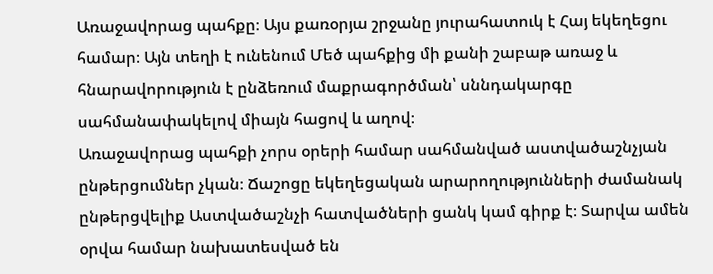Առաջավորաց պահքը։ Այս քառօրյա շրջանը յուրահատուկ է Հայ եկեղեցու համար։ Այն տեղի է ունենում Մեծ պահքից մի քանի շաբաթ առաջ և հնարավորություն է ընձեռում մաքրագործման՝ սննդակարգը սահմանափակելով միայն հացով և աղով։
Առաջավորաց պահքի չորս օրերի համար սահմանված աստվածաշնչյան ընթերցումներ չկան։ Ճաշոցը եկեղեցական արարողությունների ժամանակ ընթերցվելիք Աստվածաշնչի հատվածների ցանկ կամ գիրք է։ Տարվա ամեն օրվա համար նախատեսված են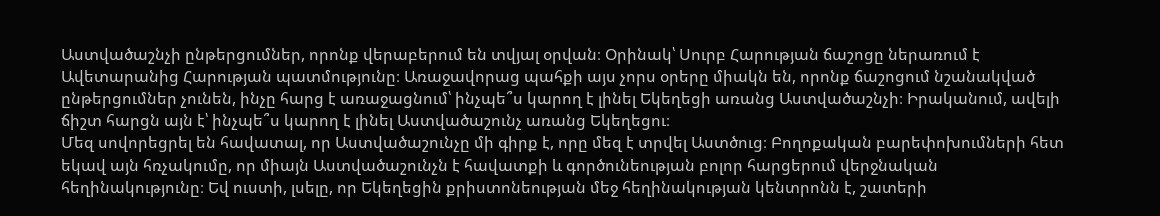Աստվածաշնչի ընթերցումներ, որոնք վերաբերում են տվյալ օրվան։ Օրինակ՝ Սուրբ Հարության ճաշոցը ներառում է Ավետարանից Հարության պատմությունը։ Առաջավորաց պահքի այս չորս օրերը միակն են, որոնք ճաշոցում նշանակված ընթերցումներ չունեն, ինչը հարց է առաջացնում՝ ինչպե՞ս կարող է լինել Եկեղեցի առանց Աստվածաշնչի։ Իրականում, ավելի ճիշտ հարցն այն է՝ ինչպե՞ս կարող է լինել Աստվածաշունչ առանց Եկեղեցու։
Մեզ սովորեցրել են հավատալ, որ Աստվածաշունչը մի գիրք է, որը մեզ է տրվել Աստծուց։ Բողոքական բարեփոխումների հետ եկավ այն հռչակումը, որ միայն Աստվածաշունչն է հավատքի և գործունեության բոլոր հարցերում վերջնական հեղինակությունը։ Եվ ուստի, լսելը, որ Եկեղեցին քրիստոնեության մեջ հեղինակության կենտրոնն է, շատերի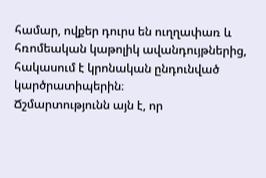համար, ովքեր դուրս են ուղղափառ և հռոմեական կաթոլիկ ավանդույթներից, հակասում է կրոնական ընդունված կարծրատիպերին։
Ճշմարտությունն այն է, որ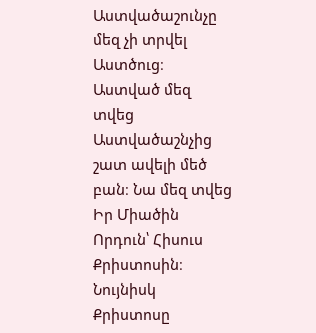Աստվածաշունչը մեզ չի տրվել Աստծուց։ Աստված մեզ տվեց Աստվածաշնչից շատ ավելի մեծ բան։ Նա մեզ տվեց Իր Միածին Որդուն՝ Հիսուս Քրիստոսին։ Նույնիսկ Քրիստոսը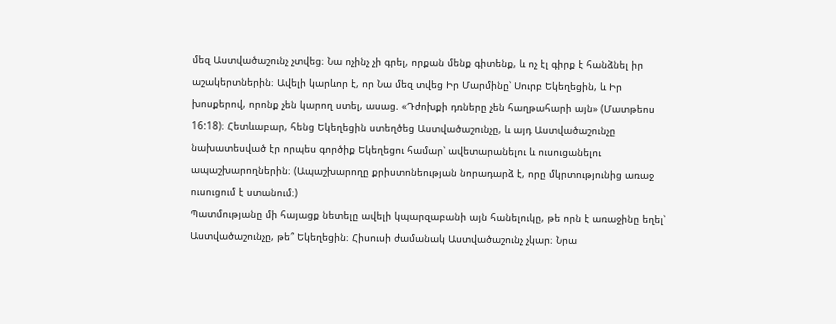մեզ Աստվածաշունչ չտվեց։ Նա ոչինչ չի գրել, որքան մենք գիտենք, և ոչ էլ գիրք է հանձնել իր աշակերտներին։ Ավելի կարևոր է, որ Նա մեզ տվեց Իր Մարմինը՝ Սուրբ Եկեղեցին, և Իր խոսքերով, որոնք չեն կարող ստել, ասաց. «Դժոխքի դռները չեն հաղթահարի այն» (Մատթեոս 16:18)։ Հետևաբար, հենց Եկեղեցին ստեղծեց Աստվածաշունչը, և այդ Աստվածաշունչը նախատեսված էր որպես գործիք Եկեղեցու համար՝ ավետարանելու և ուսուցանելու ապաշխարողներին։ (Ապաշխարողը քրիստոնեության նորադարձ է, որը մկրտությունից առաջ ուսուցում է ստանում։)
Պատմությանը մի հայացք նետելը ավելի կպարզաբանի այն հանելուկը, թե որն է առաջինը եղել՝ Աստվածաշունչը, թե՞ Եկեղեցին։ Հիսուսի ժամանակ Աստվածաշունչ չկար։ Նրա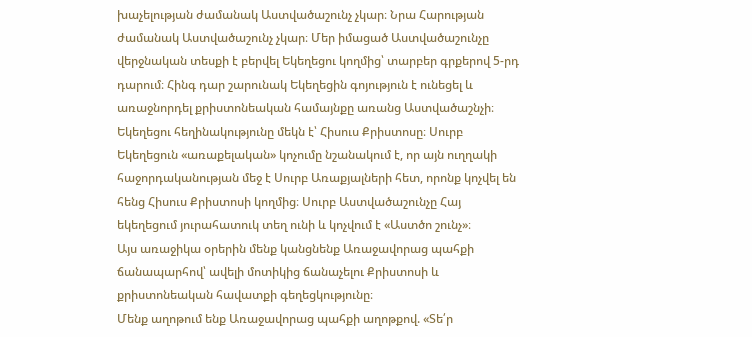խաչելության ժամանակ Աստվածաշունչ չկար։ Նրա Հարության ժամանակ Աստվածաշունչ չկար։ Մեր իմացած Աստվածաշունչը վերջնական տեսքի է բերվել Եկեղեցու կողմից՝ տարբեր գրքերով 5-րդ դարում։ Հինգ դար շարունակ Եկեղեցին գոյություն է ունեցել և առաջնորդել քրիստոնեական համայնքը առանց Աստվածաշնչի։
Եկեղեցու հեղինակությունը մեկն է՝ Հիսուս Քրիստոսը։ Սուրբ Եկեղեցուն «առաքելական» կոչումը նշանակում է, որ այն ուղղակի հաջորդականության մեջ է Սուրբ Առաքյալների հետ, որոնք կոչվել են հենց Հիսուս Քրիստոսի կողմից։ Սուրբ Աստվածաշունչը Հայ եկեղեցում յուրահատուկ տեղ ունի և կոչվում է «Աստծո շունչ»։
Այս առաջիկա օրերին մենք կանցնենք Առաջավորաց պահքի ճանապարհով՝ ավելի մոտիկից ճանաչելու Քրիստոսի և քրիստոնեական հավատքի գեղեցկությունը։
Մենք աղոթում ենք Առաջավորաց պահքի աղոթքով. «Տե՛ր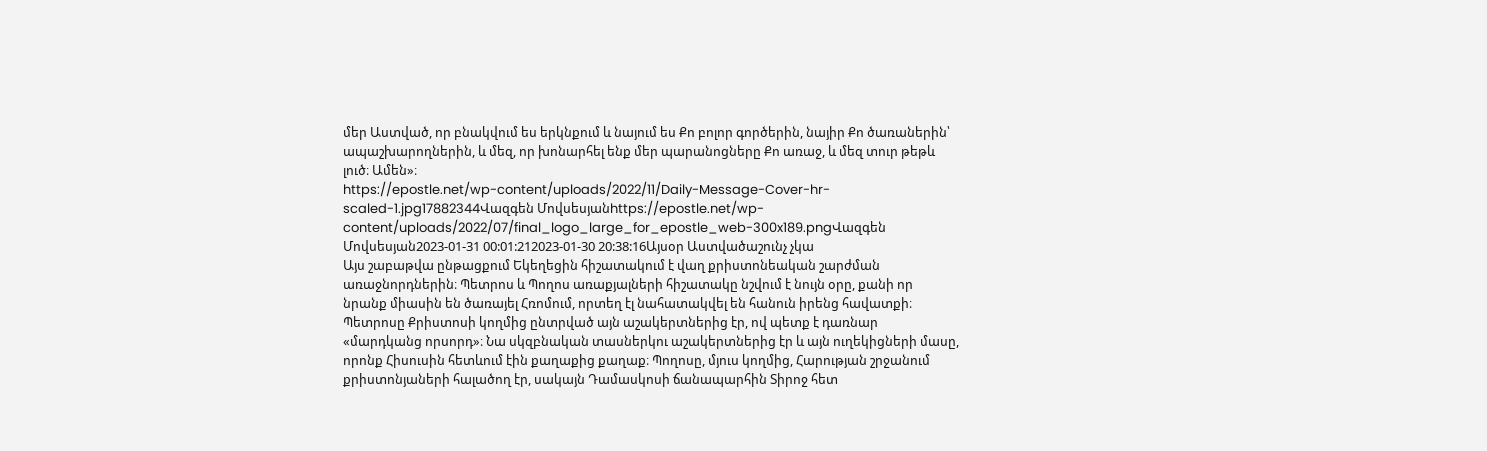մեր Աստված, որ բնակվում ես երկնքում և նայում ես Քո բոլոր գործերին, նայիր Քո ծառաներին՝ ապաշխարողներին, և մեզ, որ խոնարհել ենք մեր պարանոցները Քո առաջ, և մեզ տուր թեթև լուծ։ Ամեն»։
https://epostle.net/wp-content/uploads/2022/11/Daily-Message-Cover-hr-scaled-1.jpg17882344Վազգեն Մովսեսյանhttps://epostle.net/wp-content/uploads/2022/07/final_logo_large_for_epostle_web-300x189.pngՎազգեն Մովսեսյան2023-01-31 00:01:212023-01-30 20:38:16Այսօր Աստվածաշունչ չկա
Այս շաբաթվա ընթացքում Եկեղեցին հիշատակում է վաղ քրիստոնեական շարժման առաջնորդներին։ Պետրոս և Պողոս առաքյալների հիշատակը նշվում է նույն օրը, քանի որ նրանք միասին են ծառայել Հռոմում, որտեղ էլ նահատակվել են հանուն իրենց հավատքի։
Պետրոսը Քրիստոսի կողմից ընտրված այն աշակերտներից էր, ով պետք է դառնար «մարդկանց որսորդ»։ Նա սկզբնական տասներկու աշակերտներից էր և այն ուղեկիցների մասը, որոնք Հիսուսին հետևում էին քաղաքից քաղաք։ Պողոսը, մյուս կողմից, Հարության շրջանում քրիստոնյաների հալածող էր, սակայն Դամասկոսի ճանապարհին Տիրոջ հետ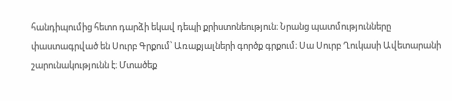հանդիպումից հետո դարձի եկավ դեպի քրիստոնեություն։ Նրանց պատմությունները փաստագրված են Սուրբ Գրքում՝ Առաքյալների գործք գրքում։ Սա Սուրբ Ղուկասի Ավետարանի շարունակությունն է։ Մտածեք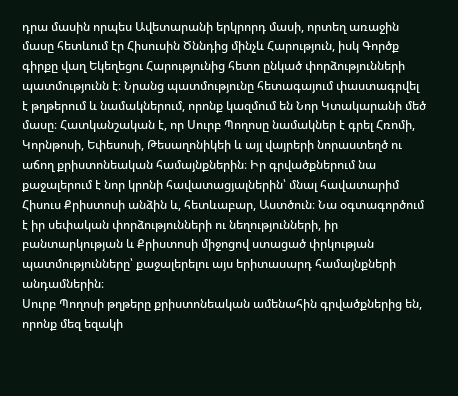դրա մասին որպես Ավետարանի երկրորդ մասի, որտեղ առաջին մասը հետևում էր Հիսուսին Ծննդից մինչև Հարություն, իսկ Գործք գիրքը վաղ Եկեղեցու Հարությունից հետո ընկած փորձությունների պատմությունն է։ Նրանց պատմությունը հետագայում փաստագրվել է թղթերում և նամակներում, որոնք կազմում են Նոր Կտակարանի մեծ մասը։ Հատկանշական է, որ Սուրբ Պողոսը նամակներ է գրել Հռոմի, Կորնթոսի, Եփեսոսի, Թեսաղոնիկեի և այլ վայրերի նորաստեղծ ու աճող քրիստոնեական համայնքներին։ Իր գրվածքներում նա քաջալերում է նոր կրոնի հավատացյալներին՝ մնալ հավատարիմ Հիսուս Քրիստոսի անձին և, հետևաբար, Աստծուն։ Նա օգտագործում է իր սեփական փորձությունների ու նեղությունների, իր բանտարկության և Քրիստոսի միջոցով ստացած փրկության պատմությունները՝ քաջալերելու այս երիտասարդ համայնքների անդամներին։
Սուրբ Պողոսի թղթերը քրիստոնեական ամենահին գրվածքներից են, որոնք մեզ եզակի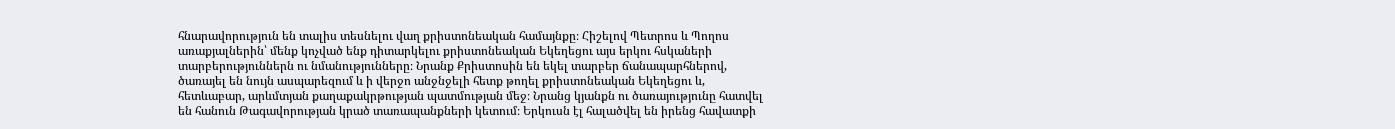հնարավորություն են տալիս տեսնելու վաղ քրիստոնեական համայնքը։ Հիշելով Պետրոս և Պողոս առաքյալներին՝ մենք կոչված ենք դիտարկելու քրիստոնեական Եկեղեցու այս երկու հսկաների տարբերություններն ու նմանությունները։ Նրանք Քրիստոսին են եկել տարբեր ճանապարհներով, ծառայել են նույն ասպարեզում և ի վերջո անջնջելի հետք թողել քրիստոնեական Եկեղեցու և, հետևաբար, արևմտյան քաղաքակրթության պատմության մեջ։ Նրանց կյանքն ու ծառայությունը հատվել են հանուն Թագավորության կրած տառապանքների կետում։ Երկուսն էլ հալածվել են իրենց հավատքի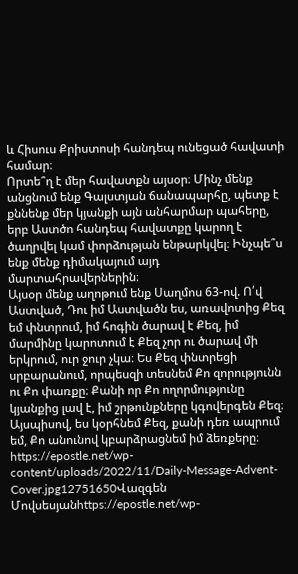և Հիսուս Քրիստոսի հանդեպ ունեցած հավատի համար։
Որտե՞ղ է մեր հավատքն այսօր։ Մինչ մենք անցնում ենք Գալստյան ճանապարհը, պետք է քննենք մեր կյանքի այն անհարմար պահերը, երբ Աստծո հանդեպ հավատքը կարող է ծաղրվել կամ փորձության ենթարկվել։ Ինչպե՞ս ենք մենք դիմակայում այդ մարտահրավերներին։
Այսօր մենք աղոթում ենք Սաղմոս 63-ով. Ո՛վ Աստված, Դու իմ Աստվածն ես, առավոտից Քեզ եմ փնտրում, իմ հոգին ծարավ է Քեզ, իմ մարմինը կարոտում է Քեզ չոր ու ծարավ մի երկրում, ուր ջուր չկա։ Ես Քեզ փնտրեցի սրբարանում, որպեսզի տեսնեմ Քո զորությունն ու Քո փառքը։ Քանի որ Քո ողորմությունը կյանքից լավ է, իմ շրթունքները կգովերգեն Քեզ։ Այսպիսով, ես կօրհնեմ Քեզ, քանի դեռ ապրում եմ, Քո անունով կբարձրացնեմ իմ ձեռքերը։
https://epostle.net/wp-content/uploads/2022/11/Daily-Message-Advent-Cover.jpg12751650Վազգեն Մովսեսյանhttps://epostle.net/wp-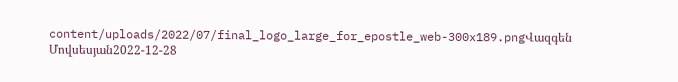content/uploads/2022/07/final_logo_large_for_epostle_web-300x189.pngՎազգեն Մովսեսյան2022-12-28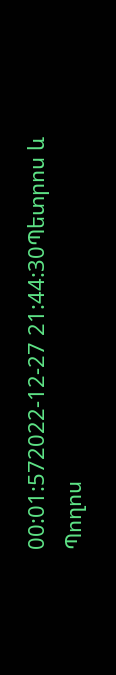00:01:572022-12-27 21:44:30Պետրոս և Պողոս